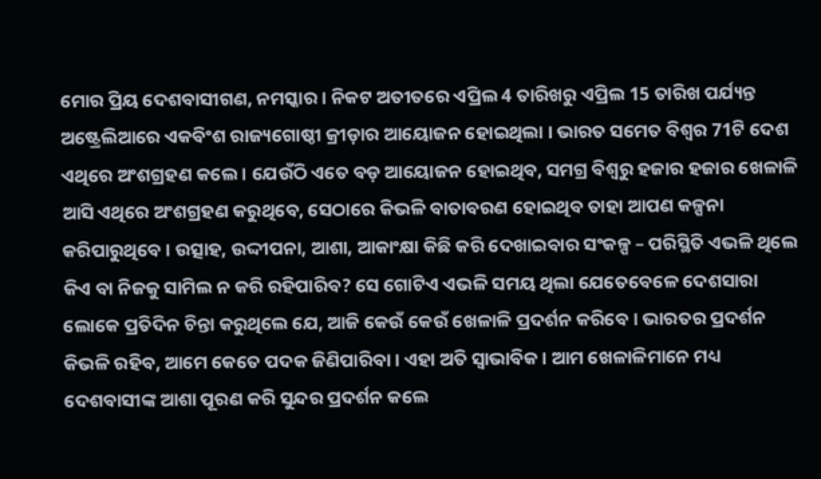ମୋର ପ୍ରିୟ ଦେଶବାସୀଗଣ, ନମସ୍କାର । ନିକଟ ଅତୀତରେ ଏପ୍ରିଲ 4 ତାରିଖରୁ ଏପ୍ରିଲ 15 ତାରିଖ ପର୍ଯ୍ୟନ୍ତ ଅଷ୍ଟ୍ରେଲିଆରେ ଏକବିଂଶ ରାଜ୍ୟଗୋଷ୍ଠୀ କ୍ରୀଡ଼ାର ଆୟୋଜନ ହୋଇଥିଲା । ଭାରତ ସମେତ ବିଶ୍ୱର 71ଟି ଦେଶ ଏଥିରେ ଅଂଶଗ୍ରହଣ କଲେ । ଯେଉଁଠି ଏତେ ବଡ଼ ଆୟୋଜନ ହୋଇଥିବ, ସମଗ୍ର ବିଶ୍ୱରୁ ହଜାର ହଜାର ଖେଳାଳି ଆସି ଏଥିରେ ଅଂଶଗ୍ରହଣ କରୁଥିବେ, ସେଠାରେ କିଭଳି ବାତାବରଣ ହୋଇଥିବ ତାହା ଆପଣ କଳ୍ପନା କରିପାରୁଥିବେ । ଉତ୍ସାହ, ଉଦ୍ଦୀପନା, ଆଶା, ଆକାଂକ୍ଷା କିଛି କରି ଦେଖାଇବାର ସଂକଳ୍ପ – ପରିସ୍ଥିତି ଏଭଳି ଥିଲେ କିଏ ବା ନିଜକୁ ସାମିଲ ନ କରି ରହିପାରିବ? ସେ ଗୋଟିଏ ଏଭଳି ସମୟ ଥିଲା ଯେତେବେଳେ ଦେଶସାରା ଲୋକେ ପ୍ରତିଦିନ ଚିନ୍ତା କରୁଥିଲେ ଯେ, ଆଜି କେଉଁ କେଉଁ ଖେଳାଳି ପ୍ରଦର୍ଶନ କରିବେ । ଭାରତର ପ୍ରଦର୍ଶନ କିଭଳି ରହିବ, ଆମେ କେତେ ପଦକ ଜିଣିପାରିବା । ଏହା ଅତି ସ୍ୱାଭାବିକ । ଆମ ଖେଳାଳିମାନେ ମଧ୍ୟ ଦେଶବାସୀଙ୍କ ଆଶା ପୂରଣ କରି ସୁନ୍ଦର ପ୍ରଦର୍ଶନ କଲେ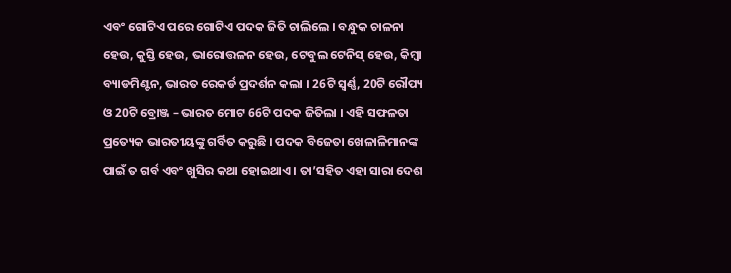ଏବଂ ଗୋଟିଏ ପରେ ଗୋଟିଏ ପଦକ ଜିତି ଚାଲିଲେ । ବନ୍ଧୁକ ଚାଳନା ହେଉ, କୁସ୍ତି ହେଉ, ଭାରୋତ୍ତଳନ ହେଉ, ଟେବୁଲ ଟେନିସ୍ ହେଉ, କିମ୍ବା ବ୍ୟାଡମିଣ୍ଟନ, ଭାରତ ରେକର୍ଡ ପ୍ରଦର୍ଶନ କଲା । 26ଟି ସ୍ୱର୍ଣ୍ଣ, 20ଟି ରୌପ୍ୟ ଓ 20ଟି ବ୍ରୋଞ୍ଜ – ଭାରତ ମୋଟ 66ଟି ପଦକ ଜିତିଲା । ଏହି ସଫଳତା ପ୍ରତ୍ୟେକ ଭାରତୀୟଙ୍କୁ ଗର୍ବିତ କରୁଛି । ପଦକ ବିଜେତା ଖେଳାଳିମାନଙ୍କ ପାଇଁ ତ ଗର୍ବ ଏବଂ ଖୁସିର କଥା ହୋଇଥାଏ । ତା’ସହିତ ଏହା ସାରା ଦେଶ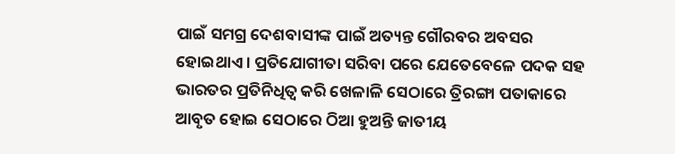ପାଇଁ ସମଗ୍ର ଦେଶବାସୀଙ୍କ ପାଇଁ ଅତ୍ୟନ୍ତ ଗୌରବର ଅବସର ହୋଇଥାଏ । ପ୍ରତିଯୋଗୀତା ସରିବା ପରେ ଯେତେବେଳେ ପଦକ ସହ ଭାରତର ପ୍ରତିନିଧିତ୍ୱ କରି ଖେଳାଳି ସେଠାରେ ତ୍ରିରଙ୍ଗା ପତାକାରେ ଆବୃତ ହୋଇ ସେଠାରେ ଠିଆ ହୁଅନ୍ତି ଜାତୀୟ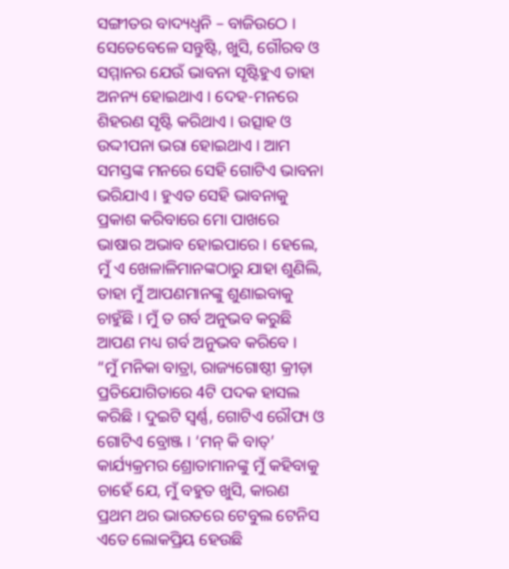ସଙ୍ଗୀତର ବାଦ୍ୟଧ୍ୱନି – ବାଜିଉଠେ । ସେତେବେଳେ ସନ୍ତୁଷ୍ଟି, ଖୁସି, ଗୌରବ ଓ ସମ୍ମାନର ଯେଉଁ ଭାବନା ସୃଷ୍ଟିହୁଏ ତାହା ଅନନ୍ୟ ହୋଇଥାଏ । ଦେହ-ମନରେ ଶିହରଣ ସୃଷ୍ଟି କରିଥାଏ । ଉତ୍ସାହ ଓ ଉଦ୍ଦୀପନା ଭରା ହୋଇଥାଏ । ଆମ ସମସ୍ତଙ୍କ ମନରେ ସେହି ଗୋଟିଏ ଭାବନା ଭରିଯାଏ । ହୁଏତ ସେହି ଭାବନାକୁ ପ୍ରକାଶ କରିବାରେ ମୋ ପାଖରେ ଭାଷାର ଅଭାବ ହୋଇପାରେ । ହେଲେ, ମୁଁ ଏ ଖେଳାଳିମାନଙ୍କଠାରୁ ଯାହା ଶୁଣିଲି, ତାହା ମୁଁ ଆପଣମାନଙ୍କୁ ଶୁଣାଇବାକୁ ଚାହୁଁଛି । ମୁଁ ତ ଗର୍ବ ଅନୁଭବ କରୁଛି ଆପଣ ମଧ୍ୟ ଗର୍ବ ଅନୁଭବ କରିବେ ।
“ମୁଁ ମନିକା ବାତ୍ରା, ରାଜ୍ୟଗୋଷ୍ଠୀ କ୍ରୀଡ଼ା ପ୍ରତିଯୋଗିତାରେ 4ଟି ପଦକ ହାସଲ କରିଛି । ଦୁଇଟି ସ୍ୱର୍ଣ୍ଣ, ଗୋଟିଏ ରୌପ୍ୟ ଓ ଗୋଟିଏ ବ୍ରୋଞ୍ଜ । ‘ମନ୍ କି ବାତ୍’ କାର୍ଯ୍ୟକ୍ରମର ଶ୍ରୋତାମାନଙ୍କୁ ମୁଁ କହିବାକୁ ଚାହେଁ ଯେ, ମୁଁ ବହୁତ ଖୁସି, କାରଣ ପ୍ରଥମ ଥର ଭାରତରେ ଟେବୁଲ ଟେନିସ ଏତେ ଲୋକପ୍ରିୟ ହେଉଛି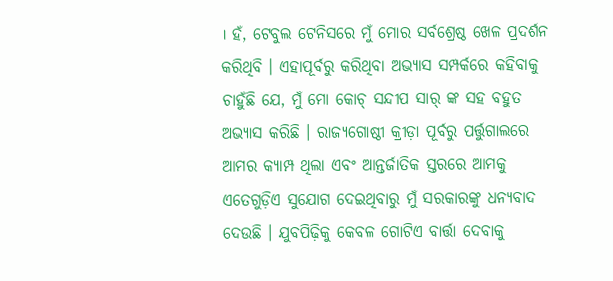। ହଁ, ଟେବୁଲ ଟେନିସରେ ମୁଁ ମୋର ସର୍ବଶ୍ରେଷ୍ଠ ଖେଳ ପ୍ରଦର୍ଶନ କରିଥିବି । ଏହାପୂର୍ବରୁ କରିଥିବା ଅଭ୍ୟାସ ସମ୍ପର୍କରେ କହିବାକୁ ଚାହୁଁଛି ଯେ, ମୁଁ ମୋ କୋଚ୍ ସନ୍ଦୀପ ସାର୍ ଙ୍କ ସହ ବହୁତ ଅଭ୍ୟାସ କରିଛି । ରାଜ୍ୟଗୋଷ୍ଠୀ କ୍ରୀଡ଼ା ପୂର୍ବରୁ ପର୍ତ୍ତୁଗାଲରେ ଆମର କ୍ୟାମ୍ପ ଥିଲା ଏବଂ ଆନ୍ତର୍ଜାତିକ ସ୍ତରରେ ଆମକୁ ଏତେଗୁଡ଼ିଏ ସୁଯୋଗ ଦେଇଥିବାରୁ ମୁଁ ସରକାରଙ୍କୁ ଧନ୍ୟବାଦ ଦେଉଛି । ଯୁବପିଢ଼ିକୁ କେବଳ ଗୋଟିଏ ବାର୍ତ୍ତା ଦେବାକୁ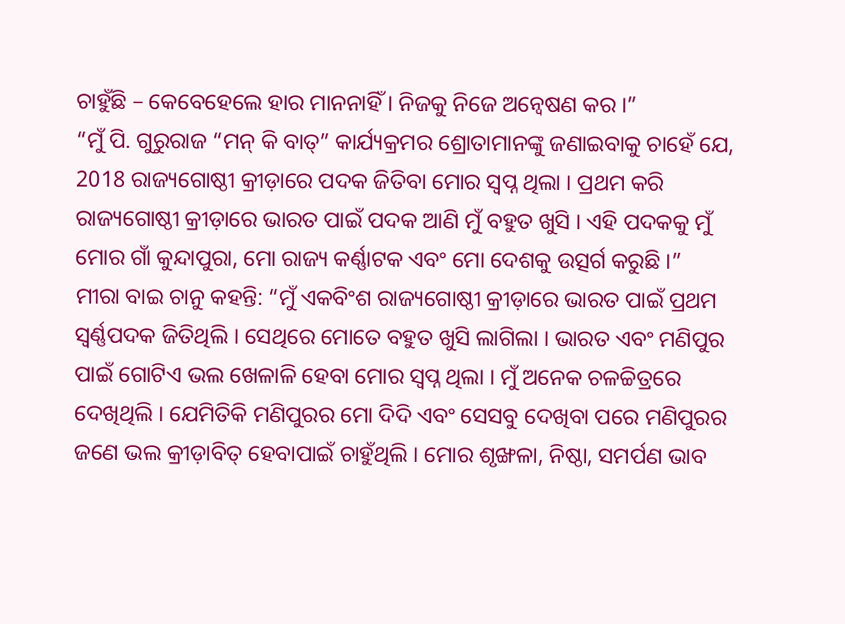ଚାହୁଁଛି – କେବେହେଲେ ହାର ମାନନାହିଁ । ନିଜକୁ ନିଜେ ଅନ୍ୱେଷଣ କର ।”
“ମୁଁ ପି. ଗୁରୁରାଜ “ମନ୍ କି ବାତ୍” କାର୍ଯ୍ୟକ୍ରମର ଶ୍ରୋତାମାନଙ୍କୁ ଜଣାଇବାକୁ ଚାହେଁ ଯେ, 2018 ରାଜ୍ୟଗୋଷ୍ଠୀ କ୍ରୀଡ଼ାରେ ପଦକ ଜିତିବା ମୋର ସ୍ୱପ୍ନ ଥିଲା । ପ୍ରଥମ କରି ରାଜ୍ୟଗୋଷ୍ଠୀ କ୍ରୀଡ଼ାରେ ଭାରତ ପାଇଁ ପଦକ ଆଣି ମୁଁ ବହୁତ ଖୁସି । ଏହି ପଦକକୁ ମୁଁ ମୋର ଗାଁ କୁନ୍ଦାପୁରା, ମୋ ରାଜ୍ୟ କର୍ଣ୍ଣାଟକ ଏବଂ ମୋ ଦେଶକୁ ଉତ୍ସର୍ଗ କରୁଛି ।”
ମୀରା ବାଇ ଚାନୁ କହନ୍ତି: “ମୁଁ ଏକବିଂଶ ରାଜ୍ୟଗୋଷ୍ଠୀ କ୍ରୀଡ଼ାରେ ଭାରତ ପାଇଁ ପ୍ରଥମ ସ୍ୱର୍ଣ୍ଣପଦକ ଜିତିଥିଲି । ସେଥିରେ ମୋତେ ବହୁତ ଖୁସି ଲାଗିଲା । ଭାରତ ଏବଂ ମଣିପୁର ପାଇଁ ଗୋଟିଏ ଭଲ ଖେଳାଳି ହେବା ମୋର ସ୍ୱପ୍ନ ଥିଲା । ମୁଁ ଅନେକ ଚଳଚ୍ଚିତ୍ରରେ ଦେଖିଥିଲି । ଯେମିତିକି ମଣିପୁରର ମୋ ଦିଦି ଏବଂ ସେସବୁ ଦେଖିବା ପରେ ମଣିପୁରର ଜଣେ ଭଲ କ୍ରୀଡ଼ାବିତ୍ ହେବାପାଇଁ ଚାହୁଁଥିଲି । ମୋର ଶୃଙ୍ଖଳା, ନିଷ୍ଠା, ସମର୍ପଣ ଭାବ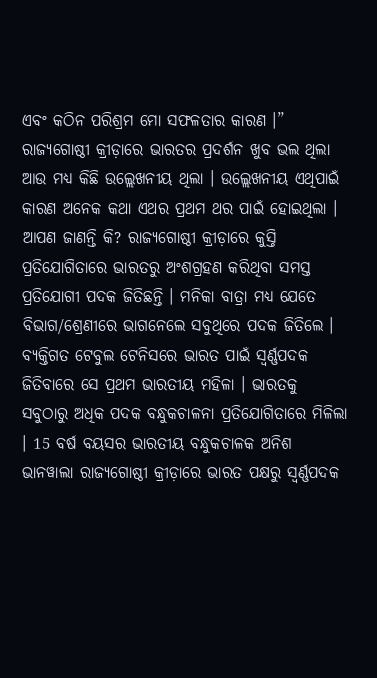ଏବଂ କଠିନ ପରିଶ୍ରମ ମୋ ସଫଳତାର କାରଣ ।”
ରାଜ୍ୟଗୋଷ୍ଠୀ କ୍ରୀଡ଼ାରେ ଭାରତର ପ୍ରଦର୍ଶନ ଖୁବ ଭଲ ଥିଲା ଆଉ ମଧ୍ୟ କିଛି ଉଲ୍ଲେଖନୀୟ ଥିଲା । ଉଲ୍ଲେଖନୀୟ ଏଥିପାଇଁ କାରଣ ଅନେକ କଥା ଏଥର ପ୍ରଥମ ଥର ପାଇଁ ହୋଇଥିଲା । ଆପଣ ଜାଣନ୍ତି କି? ରାଜ୍ୟଗୋଷ୍ଠୀ କ୍ରୀଡ଼ାରେ କୁସ୍ତି ପ୍ରତିଯୋଗିତାରେ ଭାରତରୁ ଅଂଶଗ୍ରହଣ କରିଥିବା ସମସ୍ତ ପ୍ରତିଯୋଗୀ ପଦକ ଜିତିଛନ୍ତି । ମନିକା ବାତ୍ରା ମଧ୍ୟ ଯେତେ ବିଭାଗ/ଶ୍ରେଣୀରେ ଭାଗନେଲେ ସବୁଥିରେ ପଦକ ଜିତିଲେ । ବ୍ୟକ୍ତିଗତ ଟେବୁଲ ଟେନିସରେ ଭାରତ ପାଇଁ ସ୍ୱର୍ଣ୍ଣପଦକ ଜିତିବାରେ ସେ ପ୍ରଥମ ଭାରତୀୟ ମହିଳା । ଭାରତକୁ ସବୁଠାରୁ ଅଧିକ ପଦକ ବନ୍ଧୁକଚାଳନା ପ୍ରତିଯୋଗିତାରେ ମିଳିଲା । 15 ବର୍ଷ ବୟସର ଭାରତୀୟ ବନ୍ଧୁକଚାଳକ ଅନିଶ ଭାନୱାଲା ରାଜ୍ୟଗୋଷ୍ଠୀ କ୍ରୀଡ଼ାରେ ଭାରତ ପକ୍ଷରୁ ସ୍ୱର୍ଣ୍ଣପଦକ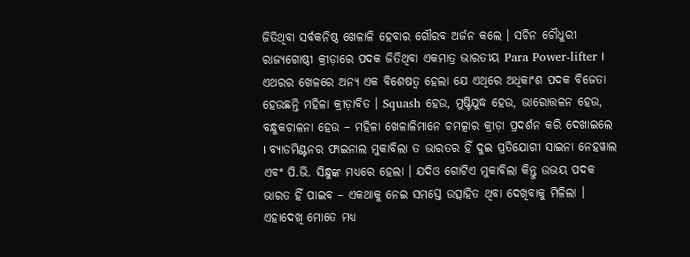ଜିତିଥିବା ସର୍ବକନିଷ୍ଠ ଖେଳାଳି ହେବାର ଗୌରବ ଅର୍ଜନ କଲେ । ସଚିନ ଚୌଧୁରୀ ରାଜ୍ୟଗୋଷ୍ଠୀ କ୍ରୀଡ଼ାରେ ପଦକ ଜିତିଥିବା ଏକମାତ୍ର ଭାରତୀୟ Para Power-lifter । ଏଥରର ଖେଳରେ ଅନ୍ୟ ଏକ ବିଶେଷତ୍ୱ ହେଲା ଯେ ଏଥିରେ ଅଧିକାଂଶ ପଦକ ବିଜେତା ହେଉଛନ୍ତି ମହିଳା କ୍ରୀଡ଼ାବିତ । Squash ହେଉ, ମୁଷ୍ଟିଯୁଦ୍ଧ ହେଉ, ଭାରୋତ୍ତଳନ ହେଉ, ବନ୍ଧୁକଚାଳନା ହେଉ – ମହିଳା ଖେଳାଳିମାନେ ଚମତ୍କାର କ୍ରୀଡ଼ା ପ୍ରଦର୍ଶନ କରି ଦେଖାଇଲେ । ବ୍ୟାଡମିଣ୍ଟନର ଫାଇନାଲ ମୁକାବିଲା ତ ଭାରତର ହିଁ ଦୁଇ ପ୍ରତିଯୋଗୀ ସାଇନା ନେହୱାଲ ଏବଂ ପି.ଭି. ସିନ୍ଧୁଙ୍କ ମଧ୍ୟରେ ହେଲା । ଯଦିଓ ଗୋଟିଏ ମୁକାବିଲା କିନ୍ତୁ ଉଭୟ ପଦକ ଭାରତ ହିଁ ପାଇବ – ଏକଥାକୁ ନେଇ ସମସ୍ତେ ଉତ୍ସାହିତ ଥିବା ଦେଖିବାକୁ ମିଳିଲା । ଏହାଦେଖି ମୋତେ ମଧ୍ୟ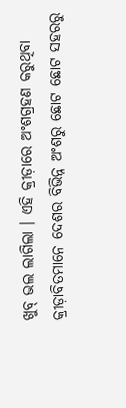ଖୁବ୍ ଭଲ ଲାଗିଲା । ଏହି କ୍ରୀଡ଼ାରେ ଅଂଶଗ୍ରହଣ କରୁଥିବା କ୍ରୀଡ଼ାବିତମାନେ ଦେଶର ବିଭିନ୍ନ ଅଂଶରୁ ଛୋଟ ଛୋଟ ସହରରୁ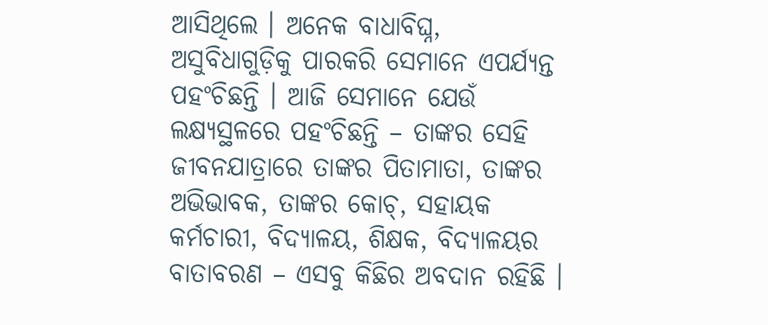ଆସିଥିଲେ । ଅନେକ ବାଧାବିଘ୍ନ, ଅସୁବିଧାଗୁଡ଼ିକୁ ପାରକରି ସେମାନେ ଏପର୍ଯ୍ୟନ୍ତ ପହଂଚିଛନ୍ତି । ଆଜି ସେମାନେ ଯେଉଁ ଲକ୍ଷ୍ୟସ୍ଥଳରେ ପହଂଚିଛନ୍ତି – ତାଙ୍କର ସେହି ଜୀବନଯାତ୍ରାରେ ତାଙ୍କର ପିତାମାତା, ତାଙ୍କର ଅଭିଭାବକ, ତାଙ୍କର କୋଚ୍, ସହାୟକ କର୍ମଚାରୀ, ବିଦ୍ୟାଳୟ, ଶିକ୍ଷକ, ବିଦ୍ୟାଳୟର ବାତାବରଣ – ଏସବୁ କିଛିର ଅବଦାନ ରହିଛି ।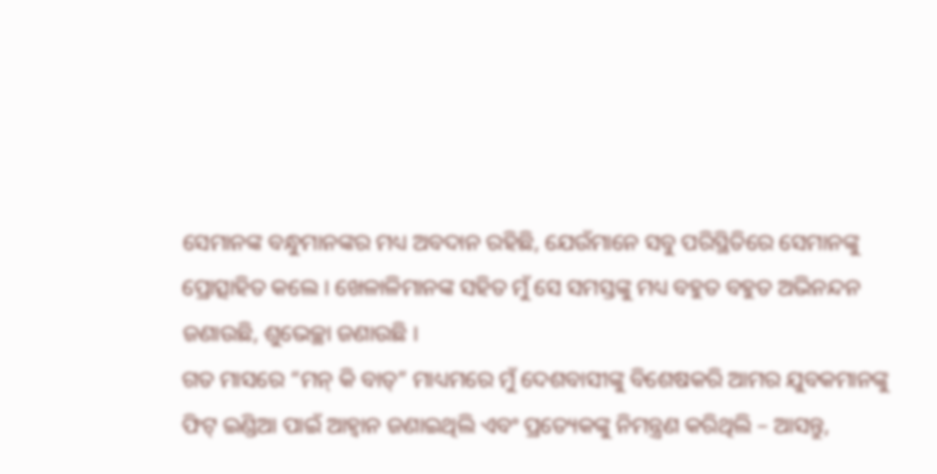ସେମାନଙ୍କ ବନ୍ଧୁମାନଙ୍କର ମଧ୍ୟ ଅବଦାନ ରହିଛି, ଯେଉଁମାନେ ସବୁ ପରିସ୍ଥିତିରେ ସେମାନଙ୍କୁ ପ୍ରୋତ୍ସାହିତ କଲେ । ଖେଳାଳିମାନଙ୍କ ସହିତ ମୁଁ ସେ ସମସ୍ତଙ୍କୁ ମଧ୍ୟ ବହୁତ ବହୁତ ଅଭିନନ୍ଦନ ଜଣାଉଛି, ଶୁଭେଚ୍ଛା ଜଣାଉଛି ।
ଗତ ମାସରେ “ମନ୍ କି ବାତ୍” ମାଧ୍ୟମରେ ମୁଁ ଦେଶବାସୀଙ୍କୁ ବିଶେଷକରି ଆମର ଯୁବକମାନଙ୍କୁ ଫିଟ୍ ଇଣ୍ଡିଆ ପାଇଁ ଆହ୍ୱାନ ଜଣାଇଥିଲି ଏବଂ ପ୍ରତ୍ୟେକଙ୍କୁ ନିମନ୍ତ୍ରଣ କରିଥିଲି – ଆସନ୍ତୁ,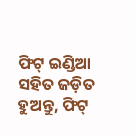ଫିଟ୍ ଇଣ୍ଡିଆ ସହିତ ଜଡ଼ିତ ହୁଅନ୍ତୁ, ଫିଟ୍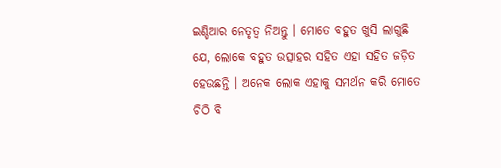ଇଣ୍ଡିଆର ନେତୃତ୍ୱ ନିଅନ୍ତୁ । ମୋତେ ବହୁତ ଖୁସି ଲାଗୁଛି ଯେ, ଲୋକେ ବହୁତ ଉତ୍ସାହର ସହିତ ଏହା ସହିତ ଜଡ଼ିତ ହେଉଛନ୍ତି । ଅନେକ ଲୋକ ଏହାକୁ ସମର୍ଥନ କରି ମୋତେ ଚିଠି ବି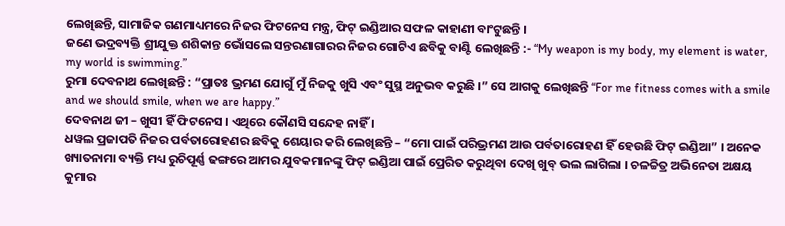ଲେଖିଛନ୍ତି, ସାମାଜିକ ଗଣମାଧ୍ୟମରେ ନିଜର ଫିଟନେସ ମନ୍ତ୍ର, ଫିଟ୍ ଇଣ୍ଡିଆର ସଫଳ କାହାଣୀ ବାଂଟୁଛନ୍ତି ।
ଜଣେ ଭଦ୍ରବ୍ୟକ୍ତି ଶ୍ରୀଯୁକ୍ତ ଶଶିକାନ୍ତ ଭୋଁସଲେ ସନ୍ତରଣାଗାରର ନିଜର ଗୋଟିଏ ଛବିକୁ ବାଣ୍ଟି ଲେଖିଛନ୍ତି :- “My weapon is my body, my element is water, my world is swimming.”
ରୁମା ଦେବନାଥ ଲେଖିଛନ୍ତି : “ପ୍ରାତଃ ଭ୍ରମଣ ଯୋଗୁଁ ମୁଁ ନିଜକୁ ଖୁସି ଏବଂ ସୁସ୍ଥ ଅନୁଭବ କରୁଛି ।” ସେ ଆଗକୁ ଲେଖିଛନ୍ତି “For me fitness comes with a smile and we should smile, when we are happy.”
ଦେବନାଥ ଜୀ – ଖୁସୀ ହିଁ ଫିଟନେସ । ଏଥିରେ କୌଣସି ସନ୍ଦେହ ନାହିଁ ।
ଧୱଲ ପ୍ରଜାପତି ନିଜର ପର୍ବତାରୋହଣର ଛବିକୁ ଶେୟାର କରି ଲେଖିଛନ୍ତି – “ମୋ ପାଇଁ ପରିଭ୍ରମଣ ଆଉ ପର୍ବତାରୋହଣ ହିଁ ହେଉଛି ଫିଟ୍ ଇଣ୍ଡିଆ” । ଅନେକ ଖ୍ୟାତନାମା ବ୍ୟକ୍ତି ମଧ୍ୟ ରୁଚିପୂର୍ଣ୍ଣ ଢଙ୍ଗରେ ଆମର ଯୁବକମାନଙ୍କୁ ଫିଟ୍ ଇଣ୍ଡିଆ ପାଇଁ ପ୍ରେରିତ କରୁଥିବା ଦେଖି ଖୁବ୍ ଭଲ ଲାଗିଲା । ଚଳଚ୍ଚିତ୍ର ଅଭିନେତା ଅକ୍ଷୟ କୁମାର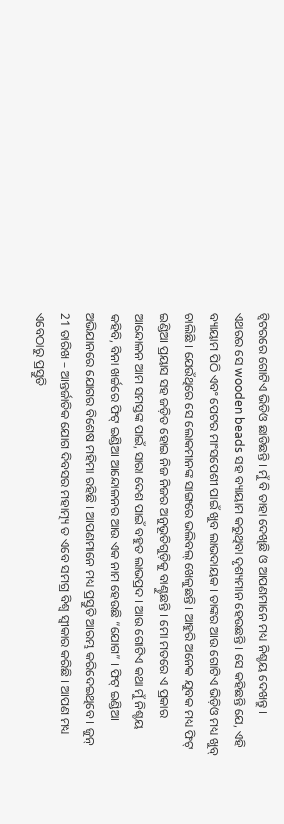ଟ୍ୱିଟରରେ ଗୋଟିଏ ଭିଡିଓ ଛାଡିଛନ୍ତି । ମୁଁ ବି ତାହା ଦେଖିଛି ଓ ଆପଣମାନେ ମଧ୍ୟ ନିଶ୍ଚୟ ଦେଖନ୍ତୁ ।
ଏଥରର ସେ wooden beads ସହ ବ୍ୟାୟାମ କରୁଥିବା ଦୃଶ୍ୟମାନ ହେଉଛନ୍ତି । ସେ କହିଛନ୍ତି ଯେ, ଏହି ବ୍ୟାୟାମ ପିଠି ଏବଂ ପେଟର ମାଂସପେଶୀ ପାଇଁ ଖୁବ ଲାଭଦାୟକ । ତାଙ୍କର ଆଉ ଗୋଟିଏ ଭିଡ଼ିଓ ମଧ୍ୟ ଖୁବ୍ ଚାଲିଛି । ଯେଉଁଥିରେ ସେ ଲୋକମାନଙ୍କ ସାଙ୍ଗରେ ଭଲିବଲ୍ ଖେଳୁଛନ୍ତି । ଆହୁରି ଅନେକ ଯୁବକ ମଧ୍ୟ ଫିଟ୍ ଇଣ୍ଡିଆ ପ୍ରୟାସ ସହ ଜଡ଼ିତ ହୋଇ ନିଜ ନିଜର ଅନୁଭୂତିଗୁଡ଼ିକୁ ବାଣ୍ଟୁଛନ୍ତି । ମୋ ମତରେ ଏ ପ୍ରକାର ଆନ୍ଦୋଳନ ଆମ ସମସ୍ତଙ୍କ ପାଇଁ, ସାରା ଦେଶ ପାଇଁ ବହୁତ ଲାଭପ୍ରଦ । ଆଉ ଗୋଟିଏ କଥା ମୁଁ ନିଶ୍ଚୟ କହିବି, ବିନା ଖର୍ଚ୍ଚରେ ଫିଟ୍ ଇଣ୍ଡିଆ ଆନ୍ଦୋଳନର ଆଉ ଏକ ନାମ ହେଉଛି “ଯୋଗ” । ଫିଟ୍ ଇଣ୍ଡିଆ ଅଭିଯାନରେ ଯୋଗର ବିଶେଷ ମହିମା ରହିଛି । ଆପଣମାନେ ମଧ୍ୟ ପ୍ରସ୍ତୁତି ଆରମ୍ଭ କରିଦେଇଥିବେ । ଜୁନ୍ 21 ତାରିଖ – ଆନ୍ତର୍ଜାତିକ ଯୋଗ ଦିବସର ମହାତ୍ମ୍ୟ ତ ଏବେ ସମଗ୍ର ବିଶ୍ୱ ସ୍ୱୀକାର କରିଛି । ଆପଣ ମଧ୍ୟ ଏବେଠାରୁ ପ୍ରସ୍ତୁତି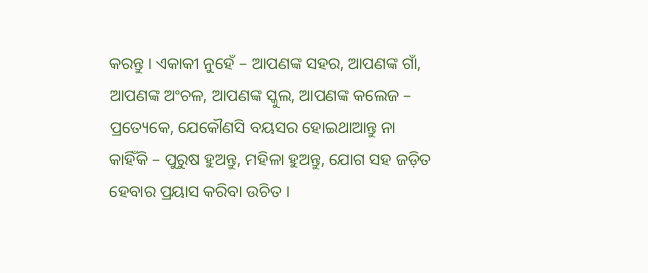କରନ୍ତୁ । ଏକାକୀ ନୁହେଁ – ଆପଣଙ୍କ ସହର, ଆପଣଙ୍କ ଗାଁ, ଆପଣଙ୍କ ଅଂଚଳ, ଆପଣଙ୍କ ସ୍କୁଲ, ଆପଣଙ୍କ କଲେଜ – ପ୍ରତ୍ୟେକେ, ଯେକୌଣସି ବୟସର ହୋଇଥାଆନ୍ତୁ ନା କାହିଁକି – ପୁରୁଷ ହୁଅନ୍ତୁ, ମହିଳା ହୁଅନ୍ତୁ, ଯୋଗ ସହ ଜଡ଼ିତ ହେବାର ପ୍ରୟାସ କରିବା ଉଚିତ ।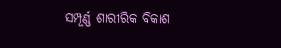ସମ୍ପୂର୍ଣ୍ଣ ଶାରୀରିକ ବିକାଶ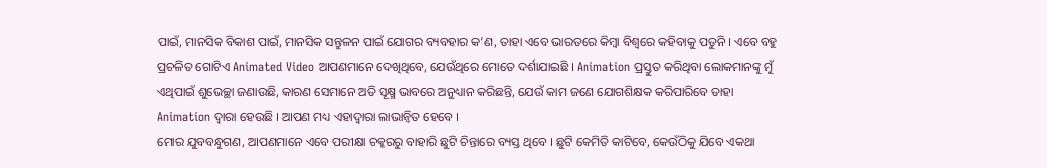ପାଇଁ, ମାନସିକ ବିକାଶ ପାଇଁ, ମାନସିକ ସନ୍ତୁଳନ ପାଇଁ ଯୋଗର ବ୍ୟବହାର କ’ଣ, ତାହା ଏବେ ଭାରତରେ କିମ୍ବା ବିଶ୍ୱରେ କହିବାକୁ ପଡୁନି । ଏବେ ବହୁ ପ୍ରଚଳିତ ଗୋଟିଏ Animated Video ଆପଣମାନେ ଦେଖିଥିବେ, ଯେଉଁଥିରେ ମୋତେ ଦର୍ଶାଯାଇଛି । Animation ପ୍ରସ୍ତୁତ କରିଥିବା ଲୋକମାନଙ୍କୁ ମୁଁ ଏଥିପାଇଁ ଶୁଭେଚ୍ଛା ଜଣାଉଛି, କାରଣ ସେମାନେ ଅତି ସୂକ୍ଷ୍ମ ଭାବରେ ଅନୁଧ୍ୟାନ କରିଛନ୍ତି, ଯେଉଁ କାମ ଜଣେ ଯୋଗଶିକ୍ଷକ କରିପାରିବେ ତାହା Animation ଦ୍ୱାରା ହେଉଛି । ଆପଣ ମଧ୍ୟ ଏହାଦ୍ୱାରା ଲାଭାନ୍ୱିତ ହେବେ ।
ମୋର ଯୁବବନ୍ଧୁଗଣ, ଆପଣମାନେ ଏବେ ପରୀକ୍ଷା ଚକ୍କରରୁ ବାହାରି ଛୁଟି ଚିନ୍ତାରେ ବ୍ୟସ୍ତ ଥିବେ । ଛୁଟି କେମିତି କାଟିବେ, କେଉଁଠିକୁ ଯିବେ ଏକଥା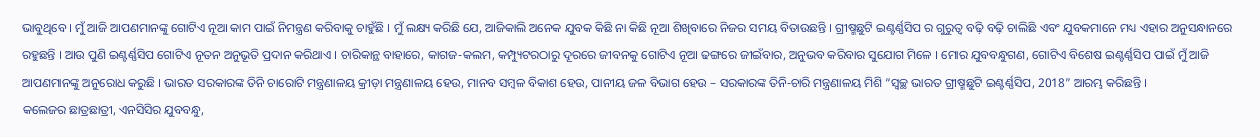ଭାବୁଥିବେ । ମୁଁ ଆଜି ଆପଣମାନଙ୍କୁ ଗୋଟିଏ ନୂଆ କାମ ପାଇଁ ନିମନ୍ତ୍ରଣ କରିବାକୁ ଚାହୁଁଛି । ମୁଁ ଲକ୍ଷ୍ୟ କରିଛି ଯେ, ଆଜିକାଲି ଅନେକ ଯୁବକ କିଛି ନା କିଛି ନୂଆ ଶିଖିବାରେ ନିଜର ସମୟ ବିତାଉଛନ୍ତି । ଗ୍ରୀଷ୍ମଛୁଟି ଇଣ୍ଟର୍ଣ୍ଣସିପ ର ଗୁରୁତ୍ୱ ବଢ଼ି ବଢ଼ି ଚାଲିଛି ଏବଂ ଯୁବକମାନେ ମଧ୍ୟ ଏହାର ଅନୁସନ୍ଧାନରେ ରହୁଛନ୍ତି । ଆଉ ପୁଣି ଇଣ୍ଟର୍ଣ୍ଣସିପ ଗୋଟିଏ ନୂତନ ଅନୁଭୂତି ପ୍ରଦାନ କରିଥାଏ । ଚାରିକାନ୍ଥ ବାହାରେ, କାଗଜ-କଲମ, କମ୍ପ୍ୟୁଟରଠାରୁ ଦୂରରେ ଜୀବନକୁ ଗୋଟିଏ ନୂଆ ଢଙ୍ଗରେ ଜୀଇଁବାର, ଅନୁଭବ କରିବାର ସୁଯୋଗ ମିଳେ । ମୋର ଯୁବବନ୍ଧୁଗଣ, ଗୋଟିଏ ବିଶେଷ ଇଣ୍ଟର୍ଣ୍ଣସିପ ପାଇଁ ମୁଁ ଆଜି ଆପଣମାନଙ୍କୁ ଅନୁରୋଧ କରୁଛି । ଭାରତ ସରକାରଙ୍କ ତିନି ଚାରୋଟି ମନ୍ତ୍ରଣାଳୟ କ୍ରୀଡ଼ା ମନ୍ତ୍ରଣାଳୟ ହେଉ, ମାନବ ସମ୍ବଳ ବିକାଶ ହେଉ, ପାନୀୟ ଜଳ ବିଭାଗ ହେଉ – ସରକାରଙ୍କ ତିନି-ଚାରି ମନ୍ତ୍ରଣାଳୟ ମିଶି “ସ୍ଵଚ୍ଛ ଭାରତ ଗ୍ରୀଷ୍ମଛୁଟି ଇଣ୍ଟର୍ଣ୍ଣସିପ, 2018” ଆରମ୍ଭ କରିଛନ୍ତି ।
କଲେଜର ଛାତ୍ରଛାତ୍ରୀ, ଏନସିସିର ଯୁବବନ୍ଧୁ,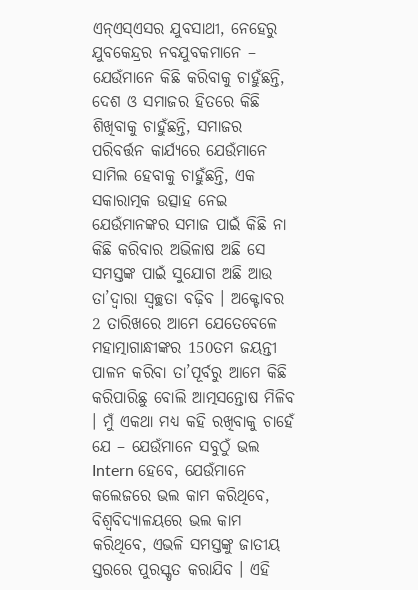ଏନ୍ଏସ୍ଏସର ଯୁବସାଥୀ, ନେହେରୁ ଯୁବକେନ୍ଦ୍ରର ନବଯୁବକମାନେ – ଯେଉଁମାନେ କିଛି କରିବାକୁ ଚାହୁଁଛନ୍ତି, ଦେଶ ଓ ସମାଜର ହିତରେ କିଛି ଶିଖିବାକୁ ଚାହୁଁଛନ୍ତି, ସମାଜର ପରିବର୍ତ୍ତନ କାର୍ଯ୍ୟରେ ଯେଉଁମାନେ ସାମିଲ ହେବାକୁ ଚାହୁଁଛନ୍ତି, ଏକ ସକାରାତ୍ମକ ଉତ୍ସାହ ନେଇ ଯେଉଁମାନଙ୍କର ସମାଜ ପାଇଁ କିଛି ନା କିଛି କରିବାର ଅଭିଳାଷ ଅଛି ସେ ସମସ୍ତଙ୍କ ପାଇଁ ସୁଯୋଗ ଅଛି ଆଉ ତା’ଦ୍ୱାରା ସ୍ୱଚ୍ଛତା ବଢ଼ିବ । ଅକ୍ଟୋବର 2 ତାରିଖରେ ଆମେ ଯେତେବେଳେ ମହାତ୍ମାଗାନ୍ଧୀଙ୍କର 150ତମ ଜୟନ୍ତୀ ପାଳନ କରିବା ତା’ପୂର୍ବରୁ ଆମେ କିଛି କରିପାରିଛୁ ବୋଲି ଆତ୍ମସନ୍ତୋଷ ମିଳିବ । ମୁଁ ଏକଥା ମଧ୍ୟ କହି ରଖିବାକୁ ଚାହେଁ ଯେ – ଯେଉଁମାନେ ସବୁଠୁଁ ଭଲ Intern ହେବେ, ଯେଉଁମାନେ କଲେଜରେ ଭଲ କାମ କରିଥିବେ, ବିଶ୍ୱବିଦ୍ୟାଳୟରେ ଭଲ କାମ କରିଥିବେ, ଏଭଳି ସମସ୍ତଙ୍କୁ ଜାତୀୟ ସ୍ତରରେ ପୁରସ୍କୃତ କରାଯିବ । ଏହି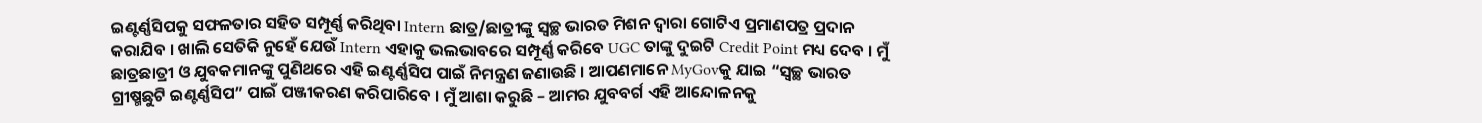ଇଣ୍ଟର୍ଣ୍ଣସିପକୁ ସଫଳତାର ସହିତ ସମ୍ପୂର୍ଣ୍ଣ କରିଥିବା Intern ଛାତ୍ର/ଛାତ୍ରୀଙ୍କୁ ସ୍ୱଚ୍ଛ ଭାରତ ମିଶନ ଦ୍ୱାରା ଗୋଟିଏ ପ୍ରମାଣପତ୍ର ପ୍ରଦାନ କରାଯିବ । ଖାଲି ସେତିକି ନୁହେଁ ଯେଉଁ Intern ଏହାକୁ ଭଲଭାବରେ ସମ୍ପୂର୍ଣ୍ଣ କରିବେ UGC ତାଙ୍କୁ ଦୁଇଟି Credit Point ମଧ୍ୟ ଦେବ । ମୁଁ ଛାତ୍ରଛାତ୍ରୀ ଓ ଯୁବକମାନଙ୍କୁ ପୁଣିଥରେ ଏହି ଇଣ୍ଟର୍ଣ୍ଣସିପ ପାଇଁ ନିମନ୍ତ୍ରଣ ଜଣାଉଛି । ଆପଣମାନେ MyGovକୁ ଯାଇ “ସ୍ୱଚ୍ଛ ଭାରତ ଗ୍ରୀଷ୍ମଛୁଟି ଇଣ୍ଟର୍ଣ୍ଣସିପ” ପାଇଁ ପଞ୍ଜୀକରଣ କରିପାରିବେ । ମୁଁ ଆଶା କରୁଛି – ଆମର ଯୁବବର୍ଗ ଏହି ଆନ୍ଦୋଳନକୁ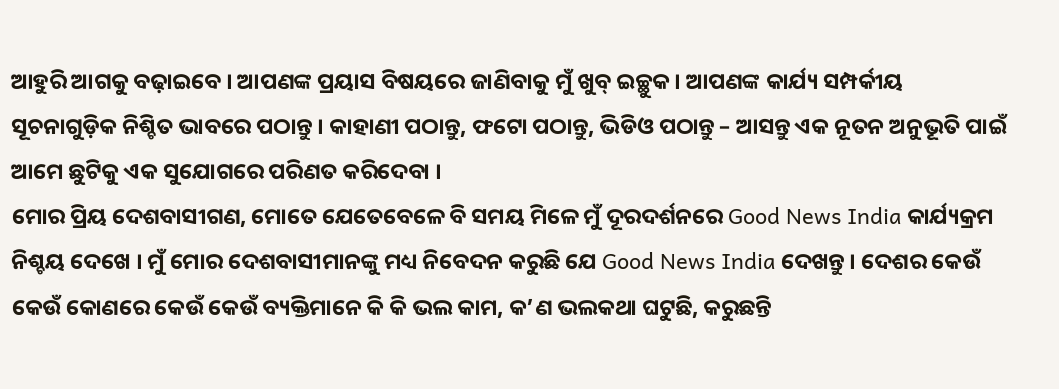ଆହୁରି ଆଗକୁ ବଢ଼ାଇବେ । ଆପଣଙ୍କ ପ୍ରୟାସ ବିଷୟରେ ଜାଣିବାକୁ ମୁଁ ଖୁବ୍ ଇଚ୍ଛୁକ । ଆପଣଙ୍କ କାର୍ଯ୍ୟ ସମ୍ପର୍କୀୟ ସୂଚନାଗୁଡ଼ିକ ନିଶ୍ଚିତ ଭାବରେ ପଠାନ୍ତୁ । କାହାଣୀ ପଠାନ୍ତୁ, ଫଟୋ ପଠାନ୍ତୁ, ଭିଡିଓ ପଠାନ୍ତୁ – ଆସନ୍ତୁ ଏକ ନୂତନ ଅନୁଭୂତି ପାଇଁ ଆମେ ଛୁଟିକୁ ଏକ ସୁଯୋଗରେ ପରିଣତ କରିଦେବା ।
ମୋର ପ୍ରିୟ ଦେଶବାସୀଗଣ, ମୋତେ ଯେତେବେଳେ ବି ସମୟ ମିଳେ ମୁଁ ଦୂରଦର୍ଶନରେ Good News India କାର୍ଯ୍ୟକ୍ରମ ନିଶ୍ଚୟ ଦେଖେ । ମୁଁ ମୋର ଦେଶବାସୀମାନଙ୍କୁ ମଧ୍ୟ ନିବେଦନ କରୁଛି ଯେ Good News India ଦେଖନ୍ତୁ । ଦେଶର କେଉଁ କେଉଁ କୋଣରେ କେଉଁ କେଉଁ ବ୍ୟକ୍ତିମାନେ କି କି ଭଲ କାମ, କ’ଣ ଭଲକଥା ଘଟୁଛି, କରୁଛନ୍ତି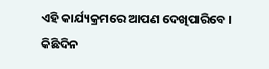ଏହି କାର୍ଯ୍ୟକ୍ରମରେ ଆପଣ ଦେଖିପାରିବେ ।
କିଛିଦିନ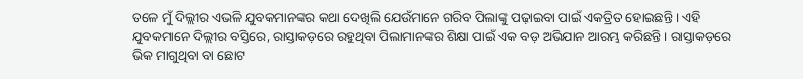ତଳେ ମୁଁ ଦିଲ୍ଲୀର ଏଭଳି ଯୁବକମାନଙ୍କର କଥା ଦେଖିଲି ଯେଉଁମାନେ ଗରିବ ପିଲାଙ୍କୁ ପଢ଼ାଇବା ପାଇଁ ଏକତ୍ରିତ ହୋଇଛନ୍ତି । ଏହି ଯୁବକମାନେ ଦିଲ୍ଲୀର ବସ୍ତିରେ, ରାସ୍ତାକଡ଼ରେ ରହୁଥିବା ପିଲାମାନଙ୍କର ଶିକ୍ଷା ପାଇଁ ଏକ ବଡ଼ ଅଭିଯାନ ଆରମ୍ଭ କରିଛନ୍ତି । ରାସ୍ତାକଡ଼ରେ ଭିକ ମାଗୁଥିବା ବା ଛୋଟ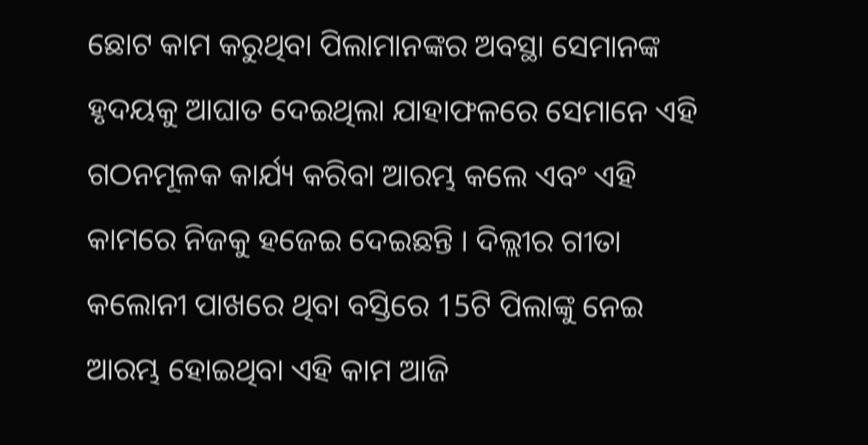ଛୋଟ କାମ କରୁଥିବା ପିଲାମାନଙ୍କର ଅବସ୍ଥା ସେମାନଙ୍କ ହୃଦୟକୁ ଆଘାତ ଦେଇଥିଲା ଯାହାଫଳରେ ସେମାନେ ଏହି ଗଠନମୂଳକ କାର୍ଯ୍ୟ କରିବା ଆରମ୍ଭ କଲେ ଏବଂ ଏହି କାମରେ ନିଜକୁ ହଜେଇ ଦେଇଛନ୍ତି । ଦିଲ୍ଲୀର ଗୀତା କଲୋନୀ ପାଖରେ ଥିବା ବସ୍ତିରେ 15ଟି ପିଲାଙ୍କୁ ନେଇ ଆରମ୍ଭ ହୋଇଥିବା ଏହି କାମ ଆଜି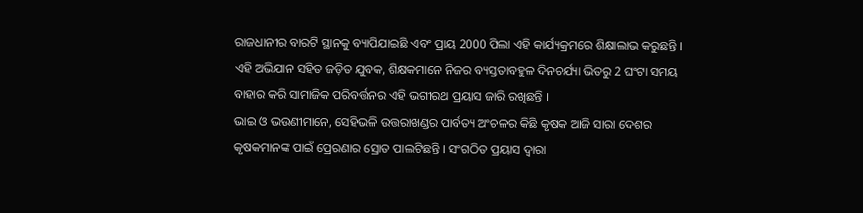ରାଜଧାନୀର ବାରଟି ସ୍ଥାନକୁ ବ୍ୟାପିଯାଇଛି ଏବଂ ପ୍ରାୟ 2000 ପିଲା ଏହି କାର୍ଯ୍ୟକ୍ରମରେ ଶିକ୍ଷାଲାଭ କରୁଛନ୍ତି । ଏହି ଅଭିଯାନ ସହିତ ଜଡ଼ିତ ଯୁବକ, ଶିକ୍ଷକମାନେ ନିଜର ବ୍ୟସ୍ତତାବହୁଳ ଦିନଚର୍ଯ୍ୟା ଭିତରୁ 2 ଘଂଟା ସମୟ ବାହାର କରି ସାମାଜିକ ପରିବର୍ତ୍ତନର ଏହି ଭଗୀରଥ ପ୍ରୟାସ ଜାରି ରଖିଛନ୍ତି ।
ଭାଇ ଓ ଭଉଣୀମାନେ, ସେହିଭଳି ଉତ୍ତରାଖଣ୍ଡର ପାର୍ବତ୍ୟ ଅଂଚଳର କିଛି କୃଷକ ଆଜି ସାରା ଦେଶର କୃଷକମାନଙ୍କ ପାଇଁ ପ୍ରେରଣାର ସ୍ରୋତ ପାଲଟିଛନ୍ତି । ସଂଗଠିତ ପ୍ରୟାସ ଦ୍ୱାରା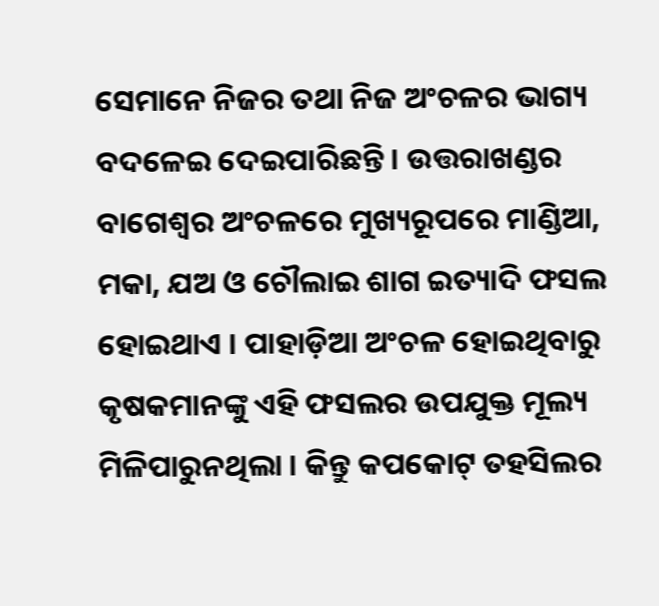ସେମାନେ ନିଜର ତଥା ନିଜ ଅଂଚଳର ଭାଗ୍ୟ ବଦଳେଇ ଦେଇପାରିଛନ୍ତି । ଉତ୍ତରାଖଣ୍ଡର ବାଗେଶ୍ୱର ଅଂଚଳରେ ମୁଖ୍ୟରୂପରେ ମାଣ୍ଡିଆ, ମକା, ଯଅ ଓ ଚୌଲାଇ ଶାଗ ଇତ୍ୟାଦି ଫସଲ ହୋଇଥାଏ । ପାହାଡ଼ିଆ ଅଂଚଳ ହୋଇଥିବାରୁ କୃଷକମାନଙ୍କୁ ଏହି ଫସଲର ଉପଯୁକ୍ତ ମୂଲ୍ୟ ମିଳିପାରୁନଥିଲା । କିନ୍ତୁ କପକୋଟ୍ ତହସିଲର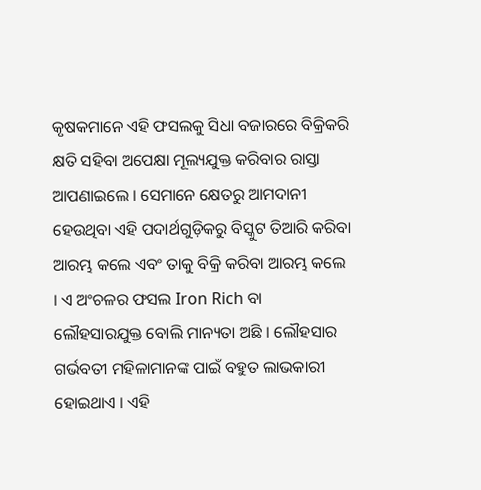କୃଷକମାନେ ଏହି ଫସଲକୁ ସିଧା ବଜାରରେ ବିକ୍ରିକରି କ୍ଷତି ସହିବା ଅପେକ୍ଷା ମୂଲ୍ୟଯୁକ୍ତ କରିବାର ରାସ୍ତା ଆପଣାଇଲେ । ସେମାନେ କ୍ଷେତରୁ ଆମଦାନୀ ହେଉଥିବା ଏହି ପଦାର୍ଥଗୁଡ଼ିକରୁ ବିସ୍କୁଟ ତିଆରି କରିବା ଆରମ୍ଭ କଲେ ଏବଂ ତାକୁ ବିକ୍ରି କରିବା ଆରମ୍ଭ କଲେ । ଏ ଅଂଚଳର ଫସଲ Iron Rich ବା ଲୌହସାରଯୁକ୍ତ ବୋଲି ମାନ୍ୟତା ଅଛି । ଲୌହସାର ଗର୍ଭବତୀ ମହିଳାମାନଙ୍କ ପାଇଁ ବହୁତ ଲାଭକାରୀ ହୋଇଥାଏ । ଏହି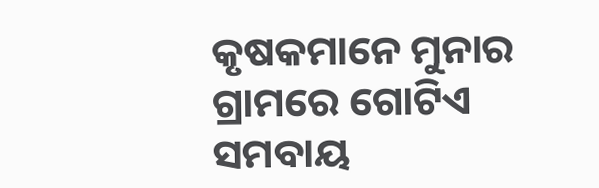କୃଷକମାନେ ମୁନାର ଗ୍ରାମରେ ଗୋଟିଏ ସମବାୟ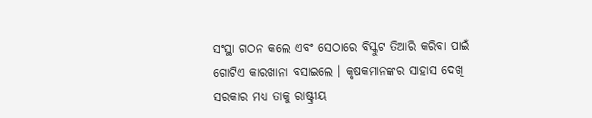ସଂସ୍ଥା ଗଠନ କଲେ ଏବଂ ସେଠାରେ ବିସ୍କୁଟ ତିଆରି କରିବା ପାଇଁ ଗୋଟିଏ କାରଖାନା ବସାଇଲେ । କୃଷକମାନଙ୍କର ସାହାସ ଦେଖି ସରକାର ମଧ୍ୟ ତାକୁ ରାଷ୍ଟ୍ରୀୟ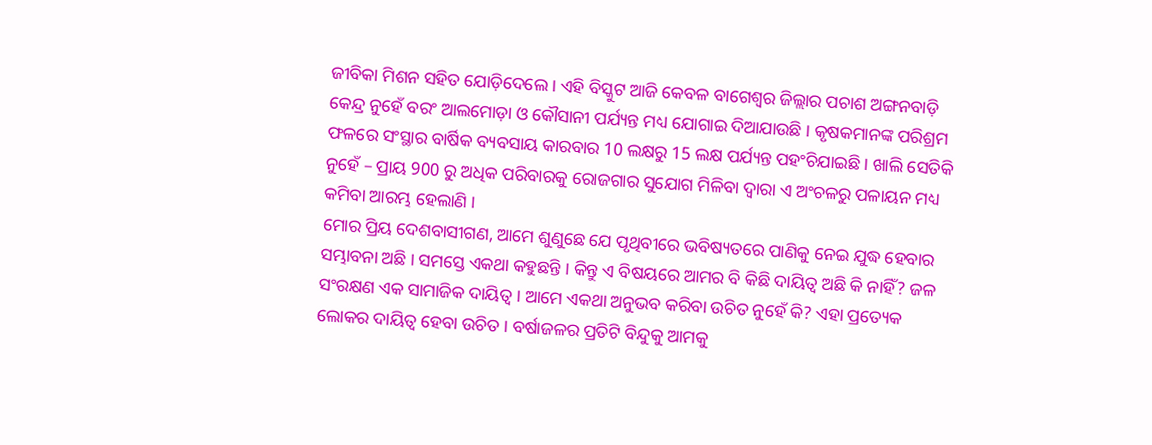ଜୀବିକା ମିଶନ ସହିତ ଯୋଡ଼ିଦେଲେ । ଏହି ବିସ୍କୁଟ ଆଜି କେବଳ ବାଗେଶ୍ୱର ଜିଲ୍ଲାର ପଚାଶ ଅଙ୍ଗନବାଡ଼ି କେନ୍ଦ୍ର ନୁହେଁ ବରଂ ଆଲମୋଡ଼ା ଓ କୌସାନୀ ପର୍ଯ୍ୟନ୍ତ ମଧ୍ୟ ଯୋଗାଇ ଦିଆଯାଉଛି । କୃଷକମାନଙ୍କ ପରିଶ୍ରମ ଫଳରେ ସଂସ୍ଥାର ବାର୍ଷିକ ବ୍ୟବସାୟ କାରବାର 10 ଲକ୍ଷରୁ 15 ଲକ୍ଷ ପର୍ଯ୍ୟନ୍ତ ପହଂଚିଯାଇଛି । ଖାଲି ସେତିକି ନୁହେଁ – ପ୍ରାୟ 900 ରୁ ଅଧିକ ପରିବାରକୁ ରୋଜଗାର ସୁଯୋଗ ମିଳିବା ଦ୍ୱାରା ଏ ଅଂଚଳରୁ ପଳାୟନ ମଧ୍ୟ କମିବା ଆରମ୍ଭ ହେଲାଣି ।
ମୋର ପ୍ରିୟ ଦେଶବାସୀଗଣ, ଆମେ ଶୁଣୁଛେ ଯେ ପୃଥିବୀରେ ଭବିଷ୍ୟତରେ ପାଣିକୁ ନେଇ ଯୁଦ୍ଧ ହେବାର ସମ୍ଭାବନା ଅଛି । ସମସ୍ତେ ଏକଥା କହୁଛନ୍ତି । କିନ୍ତୁ ଏ ବିଷୟରେ ଆମର ବି କିଛି ଦାୟିତ୍ୱ ଅଛି କି ନାହିଁ? ଜଳ ସଂରକ୍ଷଣ ଏକ ସାମାଜିକ ଦାୟିତ୍ୱ । ଆମେ ଏକଥା ଅନୁଭବ କରିବା ଉଚିତ ନୁହେଁ କି? ଏହା ପ୍ରତ୍ୟେକ ଲୋକର ଦାୟିତ୍ୱ ହେବା ଉଚିତ । ବର୍ଷାଜଳର ପ୍ରତିଟି ବିନ୍ଦୁକୁ ଆମକୁ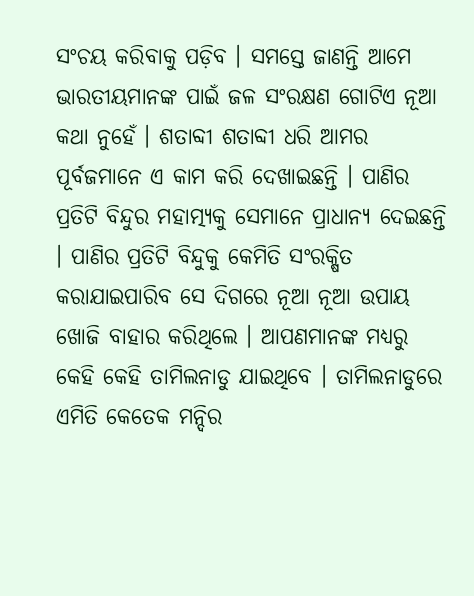ସଂଚୟ କରିବାକୁ ପଡ଼ିବ । ସମସ୍ତେ ଜାଣନ୍ତି ଆମେ ଭାରତୀୟମାନଙ୍କ ପାଇଁ ଜଳ ସଂରକ୍ଷଣ ଗୋଟିଏ ନୂଆ କଥା ନୁହେଁ । ଶତାବ୍ଦୀ ଶତାବ୍ଦୀ ଧରି ଆମର ପୂର୍ବଜମାନେ ଏ କାମ କରି ଦେଖାଇଛନ୍ତି । ପାଣିର ପ୍ରତିଟି ବିନ୍ଦୁର ମହାତ୍ମ୍ୟକୁ ସେମାନେ ପ୍ରାଧାନ୍ୟ ଦେଇଛନ୍ତି । ପାଣିର ପ୍ରତିଟି ବିନ୍ଦୁକୁ କେମିତି ସଂରକ୍ଷିତ କରାଯାଇପାରିବ ସେ ଦିଗରେ ନୂଆ ନୂଆ ଉପାୟ ଖୋଜି ବାହାର କରିଥିଲେ । ଆପଣମାନଙ୍କ ମଧ୍ୟରୁ କେହି କେହି ତାମିଲନାଡୁ ଯାଇଥିବେ । ତାମିଲନାଡୁରେ ଏମିତି କେତେକ ମନ୍ଦିର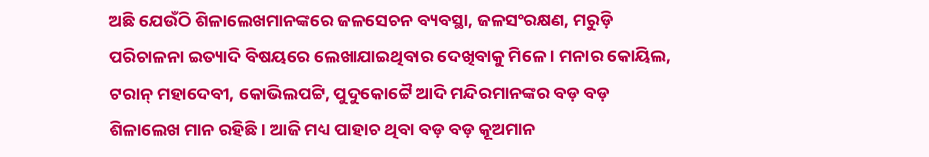ଅଛି ଯେଉଁଠି ଶିଳାଲେଖମାନଙ୍କରେ ଜଳସେଚନ ବ୍ୟବସ୍ଥା, ଜଳସଂରକ୍ଷଣ, ମରୁଡ଼ି ପରିଚାଳନା ଇତ୍ୟାଦି ବିଷୟରେ ଲେଖାଯାଇଥିବାର ଦେଖିବାକୁ ମିଳେ । ମନାର କୋୟିଲ, ଟରାନ୍ ମହାଦେବୀ, କୋଭିଲପଟ୍ଟି, ପୁଦୁକୋଟ୍ଟୈ ଆଦି ମନ୍ଦିରମାନଙ୍କର ବଡ଼ ବଡ଼ ଶିଳାଲେଖ ମାନ ରହିଛି । ଆଜି ମଧ୍ୟ ପାହାଚ ଥିବା ବଡ଼ ବଡ଼ କୂଅମାନ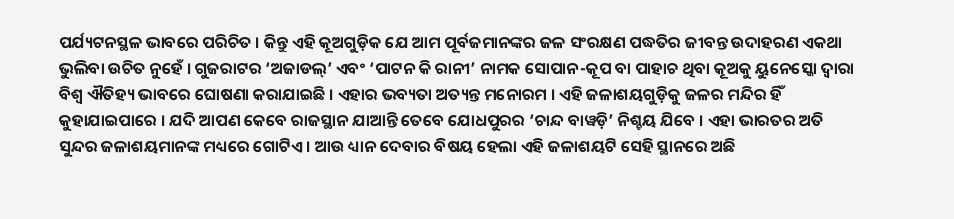ପର୍ଯ୍ୟଟନସ୍ଥଳ ଭାବରେ ପରିଚିତ । କିନ୍ତୁ ଏହି କୂଅଗୁଡ଼ିକ ଯେ ଆମ ପୂର୍ବଜମାନଙ୍କର ଜଳ ସଂରକ୍ଷଣ ପଦ୍ଧତିର ଜୀବନ୍ତ ଉଦାହରଣ ଏକଥା ଭୁଲିବା ଉଚିତ ନୁହେଁ । ଗୁଜରାଟର ‘ଅଜାଡଲ୍’ ଏବଂ ‘ପାଟନ କି ରାନୀ’ ନାମକ ସୋପାନ-କୂପ ବା ପାହାଚ ଥିବା କୂଅକୁ ୟୁନେସ୍କୋ ଦ୍ୱାରା ବିଶ୍ୱ ଐତିହ୍ୟ ଭାବରେ ଘୋଷଣା କରାଯାଇଛି । ଏହାର ଭବ୍ୟତା ଅତ୍ୟନ୍ତ ମନୋରମ । ଏହି ଜଳାଶୟଗୁଡ଼ିକୁ ଜଳର ମନ୍ଦିର ହିଁ କୁହାଯାଇପାରେ । ଯଦି ଆପଣ କେବେ ରାଜସ୍ଥାନ ଯାଆନ୍ତି ତେବେ ଯୋଧପୁରର ‘ଚାନ୍ଦ ବାୱଡ଼ି’ ନିଶ୍ଚୟ ଯିବେ । ଏହା ଭାରତର ଅତି ସୁନ୍ଦର ଜଳାଶୟମାନଙ୍କ ମଧ୍ୟରେ ଗୋଟିଏ । ଆଉ ଧ୍ୟାନ ଦେବାର ବିଷୟ ହେଲା ଏହି ଜଳାଶୟଟି ସେହି ସ୍ଥାନରେ ଅଛି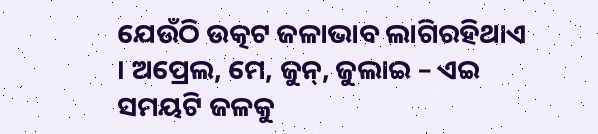ଯେଉଁଠି ଉତ୍କଟ ଜଳାଭାବ ଲାଗିରହିଥାଏ । ଅପ୍ରେଲ, ମେ, ଜୁନ୍, ଜୁଲାଇ – ଏଇ ସମୟଟି ଜଳକୁ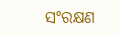ସଂରକ୍ଷଣ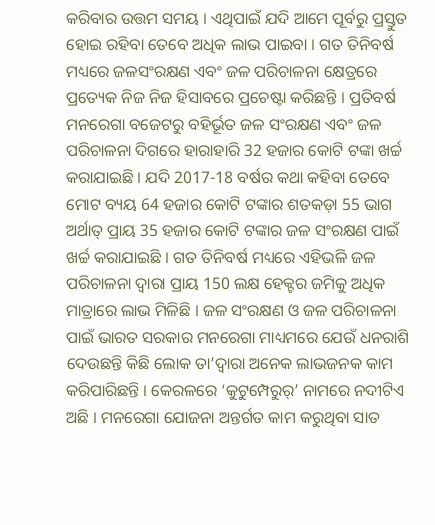କରିବାର ଉତ୍ତମ ସମୟ । ଏଥିପାଇଁ ଯଦି ଆମେ ପୂର୍ବରୁ ପ୍ରସ୍ତୁତ ହୋଇ ରହିବା ତେବେ ଅଧିକ ଲାଭ ପାଇବା । ଗତ ତିନିବର୍ଷ ମଧ୍ୟରେ ଜଳସଂରକ୍ଷଣ ଏବଂ ଜଳ ପରିଚାଳନା କ୍ଷେତ୍ରରେ ପ୍ରତ୍ୟେକ ନିଜ ନିଜ ହିସାବରେ ପ୍ରଚେଷ୍ଟା କରିଛନ୍ତି । ପ୍ରତିବର୍ଷ ମନରେଗା ବଜେଟରୁ ବହିର୍ଭୂତ ଜଳ ସଂରକ୍ଷଣ ଏବଂ ଜଳ ପରିଚାଳନା ଦିଗରେ ହାରାହାରି 32 ହଜାର କୋଟି ଟଙ୍କା ଖର୍ଚ୍ଚ କରାଯାଇଛି । ଯଦି 2017-18 ବର୍ଷର କଥା କହିବା ତେବେ ମୋଟ ବ୍ୟୟ 64 ହଜାର କୋଟି ଟଙ୍କାର ଶତକଡ଼ା 55 ଭାଗ ଅର୍ଥାତ୍ ପ୍ରାୟ 35 ହଜାର କୋଟି ଟଙ୍କାର ଜଳ ସଂରକ୍ଷଣ ପାଇଁ ଖର୍ଚ୍ଚ କରାଯାଇଛି । ଗତ ତିନିବର୍ଷ ମଧ୍ୟରେ ଏହିଭଳି ଜଳ ପରିଚାଳନା ଦ୍ୱାରା ପ୍ରାୟ 150 ଲକ୍ଷ ହେକ୍ଟର ଜମିକୁ ଅଧିକ ମାତ୍ରାରେ ଲାଭ ମିଳିଛି । ଜଳ ସଂରକ୍ଷଣ ଓ ଜଳ ପରିଚାଳନା ପାଇଁ ଭାରତ ସରକାର ମନରେଗା ମାଧ୍ୟମରେ ଯେଉଁ ଧନରାଶି ଦେଉଛନ୍ତି କିଛି ଲୋକ ତା’ଦ୍ୱାରା ଅନେକ ଲାଭଜନକ କାମ କରିପାରିଛନ୍ତି । କେରଳରେ ‘କୁଟୁମ୍ପେରୁର୍’ ନାମରେ ନଦୀଟିଏ ଅଛି । ମନରେଗା ଯୋଜନା ଅନ୍ତର୍ଗତ କାମ କରୁଥିବା ସାତ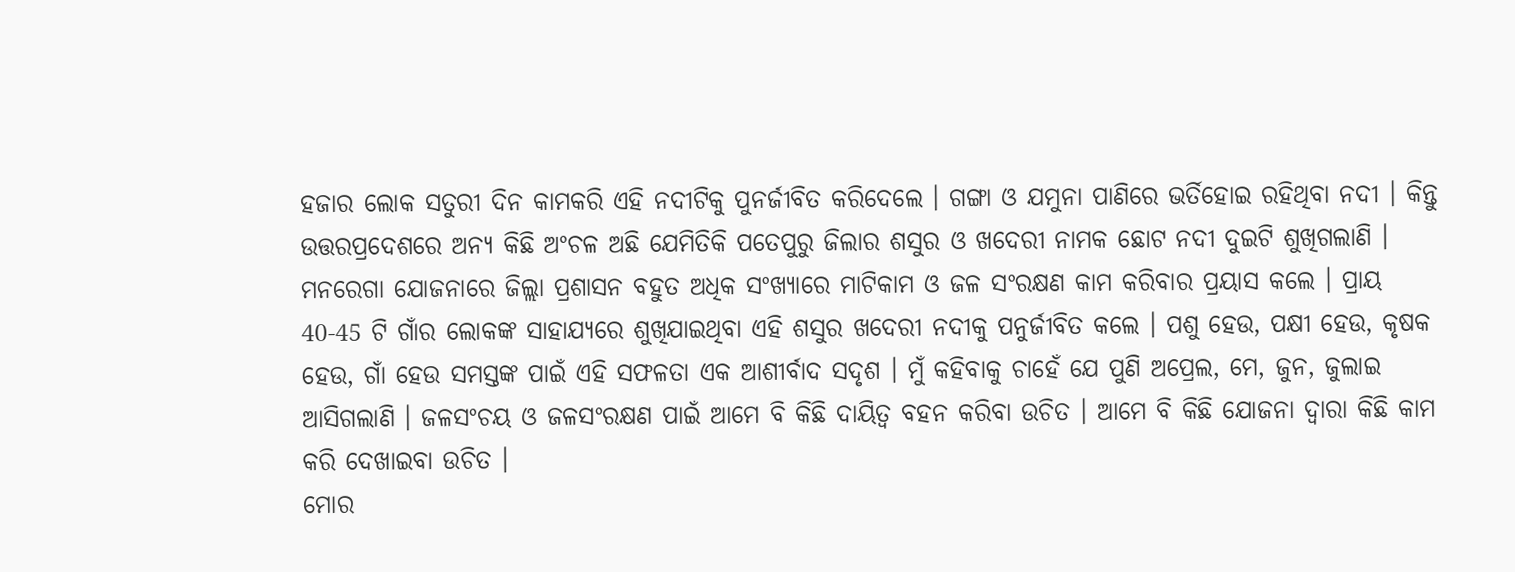ହଜାର ଲୋକ ସତୁରୀ ଦିନ କାମକରି ଏହି ନଦୀଟିକୁ ପୁନର୍ଜୀବିତ କରିଦେଲେ । ଗଙ୍ଗା ଓ ଯମୁନା ପାଣିରେ ଭର୍ତିହୋଇ ରହିଥିବା ନଦୀ । କିନ୍ତୁ ଉତ୍ତରପ୍ରଦେଶରେ ଅନ୍ୟ କିଛି ଅଂଚଳ ଅଛି ଯେମିତିକି ପତେପୁରୁ ଜିଲାର ଶସୁର ଓ ଖଦେରୀ ନାମକ ଛୋଟ ନଦୀ ଦୁଇଟି ଶୁଖିଗଲାଣି । ମନରେଗା ଯୋଜନାରେ ଜିଲ୍ଲା ପ୍ରଶାସନ ବହୁତ ଅଧିକ ସଂଖ୍ୟାରେ ମାଟିକାମ ଓ ଜଳ ସଂରକ୍ଷଣ କାମ କରିବାର ପ୍ରୟାସ କଲେ । ପ୍ରାୟ 40-45 ଟି ଗାଁର ଲୋକଙ୍କ ସାହାଯ୍ୟରେ ଶୁଖିଯାଇଥିବା ଏହି ଶସୁର ଖଦେରୀ ନଦୀକୁ ପନୁର୍ଜୀବିତ କଲେ । ପଶୁ ହେଉ, ପକ୍ଷୀ ହେଉ, କୃଷକ ହେଉ, ଗାଁ ହେଉ ସମସ୍ତଙ୍କ ପାଇଁ ଏହି ସଫଳତା ଏକ ଆଶୀର୍ବାଦ ସଦୃଶ । ମୁଁ କହିବାକୁ ଚାହେଁ ଯେ ପୁଣି ଅପ୍ରେଲ, ମେ, ଜୁନ, ଜୁଲାଇ ଆସିଗଲାଣି । ଜଳସଂଚୟ ଓ ଜଳସଂରକ୍ଷଣ ପାଇଁ ଆମେ ବି କିଛି ଦାୟିତ୍ୱ ବହନ କରିବା ଉଚିତ । ଆମେ ବି କିଛି ଯୋଜନା ଦ୍ୱାରା କିଛି କାମ କରି ଦେଖାଇବା ଉଚିତ ।
ମୋର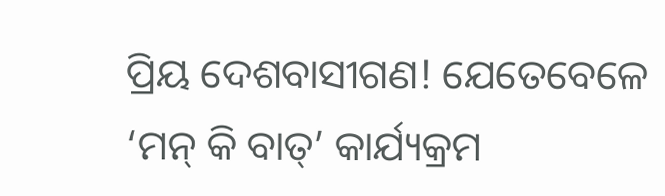ପ୍ରିୟ ଦେଶବାସୀଗଣ! ଯେତେବେଳେ ‘ମନ୍ କି ବାତ୍’ କାର୍ଯ୍ୟକ୍ରମ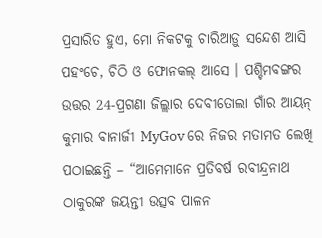ପ୍ରସାରିତ ହୁଏ, ମୋ ନିକଟକୁ ଚାରିଆଡ଼ୁ ସନ୍ଦେଶ ଆସି ପହଂଚେ, ଚିଠି ଓ ଫୋନକଲ୍ ଆସେ । ପଶ୍ଚିମବଙ୍ଗର ଉତ୍ତର 24-ପ୍ରଗଣା ଜିଲ୍ଲାର ଦେବୀତୋଲା ଗାଁର ଆୟନ୍ କୁମାର ବାନାର୍ଜୀ MyGov ରେ ନିଜର ମତାମତ ଲେଖି ପଠାଇଛନ୍ତି – “ଆମେମାନେ ପ୍ରତିବର୍ଷ ରବୀନ୍ଦ୍ରନାଥ ଠାକୁରଙ୍କ ଜୟନ୍ତୀ ଉତ୍ସବ ପାଳନ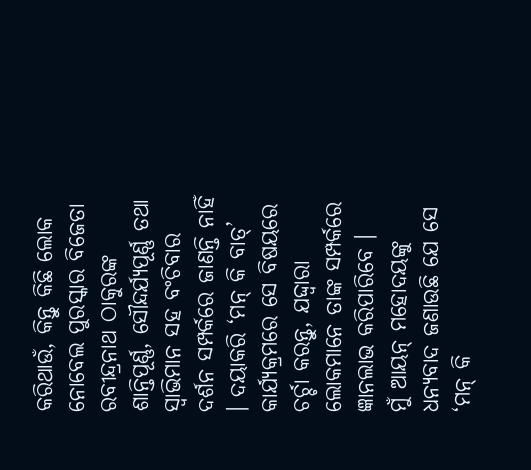କରିଥାଉଁ, କିନ୍ତୁ କିଛି ଲୋକ ନୋବେଲ ପୁରସ୍କାର ବିଜେତା ରବୀନ୍ଦ୍ରନାଥ ଠାକୁରଙ୍କ ଶାନ୍ତିପୂର୍ଣ୍ଣ, ସୌନ୍ଦର୍ଯ୍ୟପୂର୍ଣ୍ଣ ତଥା ସ୍ୱାଭିମାନ ସହ ବଂଚିବାର ଦର୍ଶନ ସମ୍ପର୍କରେ ଜାଣନ୍ତି ନାହିଁ । ଦୟାକରି ‘ମନ୍ କି ବାତ୍’ କାର୍ଯ୍ୟକ୍ରମରେ ସେ ବିଷୟରେ ଚର୍ଚ୍ଚା କରନ୍ତୁ, ଯଦ୍ଦ୍ୱାରା ଲୋକମାନେ ତାଙ୍କ ସମ୍ପର୍କରେ ଜ୍ଞାନଲାଭ କରିପାରିବେ ।
ମୁଁ ଆୟନ୍ ମହୋଦୟଙ୍କୁ ଧନ୍ୟବାଦ ଜଣାଉଛି ଯେ ସେ ‘ମନ୍ କି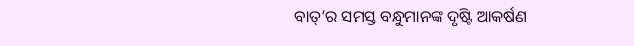ବାତ୍’ର ସମସ୍ତ ବନ୍ଧୁମାନଙ୍କ ଦୃଷ୍ଟି ଆକର୍ଷଣ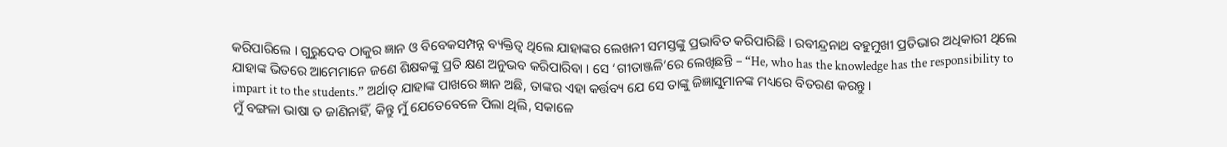କରିପାରିଲେ । ଗୁରୁଦେବ ଠାକୁର ଜ୍ଞାନ ଓ ବିବେକସମ୍ପନ୍ନ ବ୍ୟକ୍ତିତ୍ୱ ଥିଲେ ଯାହାଙ୍କର ଲେଖନୀ ସମସ୍ତଙ୍କୁ ପ୍ରଭାବିତ କରିପାରିଛି । ରବୀନ୍ଦ୍ରନାଥ ବହୁମୁଖୀ ପ୍ରତିଭାର ଅଧିକାରୀ ଥିଲେ ଯାହାଙ୍କ ଭିତରେ ଆମେମାନେ ଜଣେ ଶିକ୍ଷକଙ୍କୁ ପ୍ରତି କ୍ଷଣ ଅନୁଭବ କରିପାରିବା । ସେ ‘ଗୀତାଞ୍ଜଳି’ରେ ଲେଖିଛନ୍ତି – “He, who has the knowledge has the responsibility to impart it to the students.” ଅର୍ଥାତ୍ ଯାହାଙ୍କ ପାଖରେ ଜ୍ଞାନ ଅଛି, ତାଙ୍କର ଏହା କର୍ତ୍ତବ୍ୟ ଯେ ସେ ତାଙ୍କୁ ଜିଜ୍ଞାସୁମାନଙ୍କ ମଧ୍ୟରେ ବିତରଣ କରନ୍ତୁ ।
ମୁଁ ବଙ୍ଗଳା ଭାଷା ତ ଜାଣିନାହିଁ, କିନ୍ତୁ ମୁଁ ଯେତେବେଳେ ପିଲା ଥିଲି, ସକାଳେ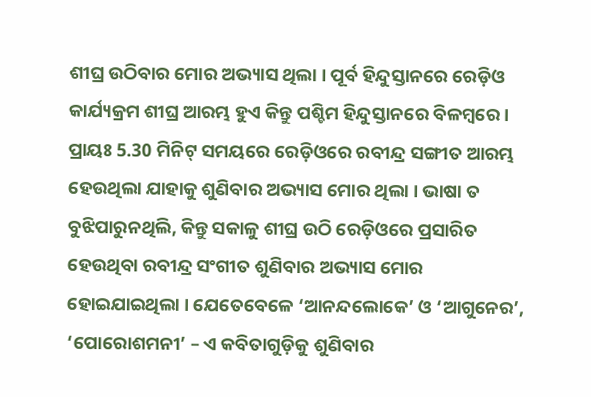ଶୀଘ୍ର ଉଠିବାର ମୋର ଅଭ୍ୟାସ ଥିଲା । ପୂର୍ବ ହିନ୍ଦୁସ୍ତାନରେ ରେଡ଼ିଓ କାର୍ଯ୍ୟକ୍ରମ ଶୀଘ୍ର ଆରମ୍ଭ ହୁଏ କିନ୍ତୁ ପଶ୍ଚିମ ହିନ୍ଦୁସ୍ତାନରେ ବିଳମ୍ବରେ । ପ୍ରାୟଃ 5.30 ମିନିଟ୍ ସମୟରେ ରେଡ଼ିଓରେ ରବୀନ୍ଦ୍ର ସଙ୍ଗୀତ ଆରମ୍ଭ ହେଉଥିଲା ଯାହାକୁ ଶୁଣିବାର ଅଭ୍ୟାସ ମୋର ଥିଲା । ଭାଷା ତ ବୁଝିପାରୁନଥିଲି, କିନ୍ତୁ ସକାଳୁ ଶୀଘ୍ର ଉଠି ରେଡ଼ିଓରେ ପ୍ରସାରିତ ହେଉଥିବା ରବୀନ୍ଦ୍ର ସଂଗୀତ ଶୁଣିବାର ଅଭ୍ୟାସ ମୋର ହୋଇଯାଇଥିଲା । ଯେତେବେଳେ ‘ଆନନ୍ଦଲୋକେ’ ଓ ‘ଆଗୁନେର’, ‘ପୋରୋଶମନୀ’ – ଏ କବିତାଗୁଡ଼ିକୁ ଶୁଣିବାର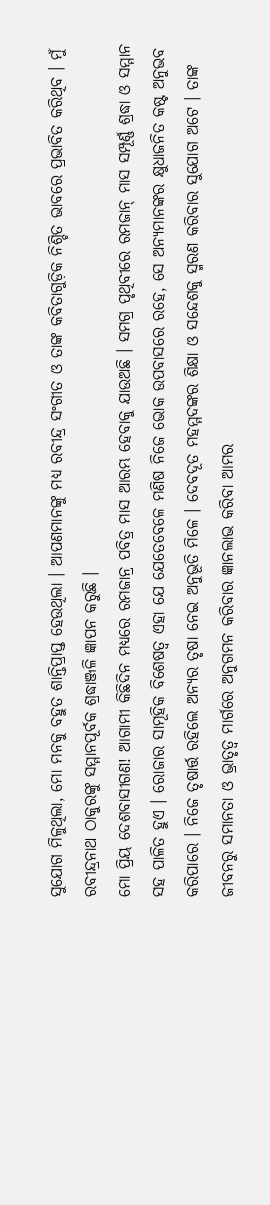ସୁଯୋଗ ମିଳୁଥିଲା, ମୋ ମନକୁ ବହୁତ ଶାନ୍ତିପ୍ରାପ୍ତ ହେଉଥିଲା । ଆପଣମାନଙ୍କୁ ମଧ୍ୟ ରବୀନ୍ଦ୍ର ସଂଗୀତ ଓ ତାଙ୍କ କବିତାଗୁଡ଼ିକ ନିଶ୍ଚିତ ଭାବରେ ପ୍ରଭାବିତ କରିଥିବ । ମୁଁ ରବୀନ୍ଦ୍ରନାଥ ଠାକୁରଙ୍କୁ ସମ୍ମାନପୂର୍ବକ ଶ୍ରଦ୍ଧାଞ୍ଜଳି ଜ୍ଞାପନ କରୁଛି ।
ମୋ ପ୍ରିୟ ଦେଶବାସୀଗଣ! ଆଗାମୀ କିଛିଦିନ ମଧ୍ୟରେ ରମଜାନ୍ର ପବିତ୍ର ମାସ ଆରମ୍ଭ ହେବାକୁ ଯାଉଅଛି । ସମଗ୍ର ପୃଥିବୀରେ ରମଜାନ୍ ମାସ ସମ୍ପୂର୍ଣ୍ଣ ଶ୍ରଦ୍ଧା ଓ ସମ୍ମାନ ସହ ପାଳିତ ହୁଏ । ରୋଜାର ସାମୂହିକ ବିଶେଷତ୍ୱ ଏହା ଯେ ଯେତେବେଳେ ମଣିଷ ନିଜେ ଭୋକ ଉପବାସରେ ରହେ, ସେ ଅନ୍ୟମାନଙ୍କର କ୍ଷୁଧାଜନିତ କଷ୍ଟ ଅନୁଭବ କରିପାରେ । ନିଜେ ତୃଷାର୍ତ୍ତ ରହିଲେ ଅନ୍ୟର ତୃଷା ନେଇ ଅନୁଭୂତି ମିଳେ । ଦେବଦୂତ ମହମ୍ମଦଙ୍କର ଶିକ୍ଷା ଓ ସନ୍ଦେଶକୁ ସ୍ମରଣ କରିବାର ସୁଯୋଗ ଅଟେ । ତାଙ୍କ ଜୀବନରୁ ସମାନତା ଓ ଭ୍ରାତୃତ୍ୱ ମାର୍ଗରେ ଅନୁଗମନ କରିବାର ଜ୍ଞାନଲାଭ କରିବା ଆମର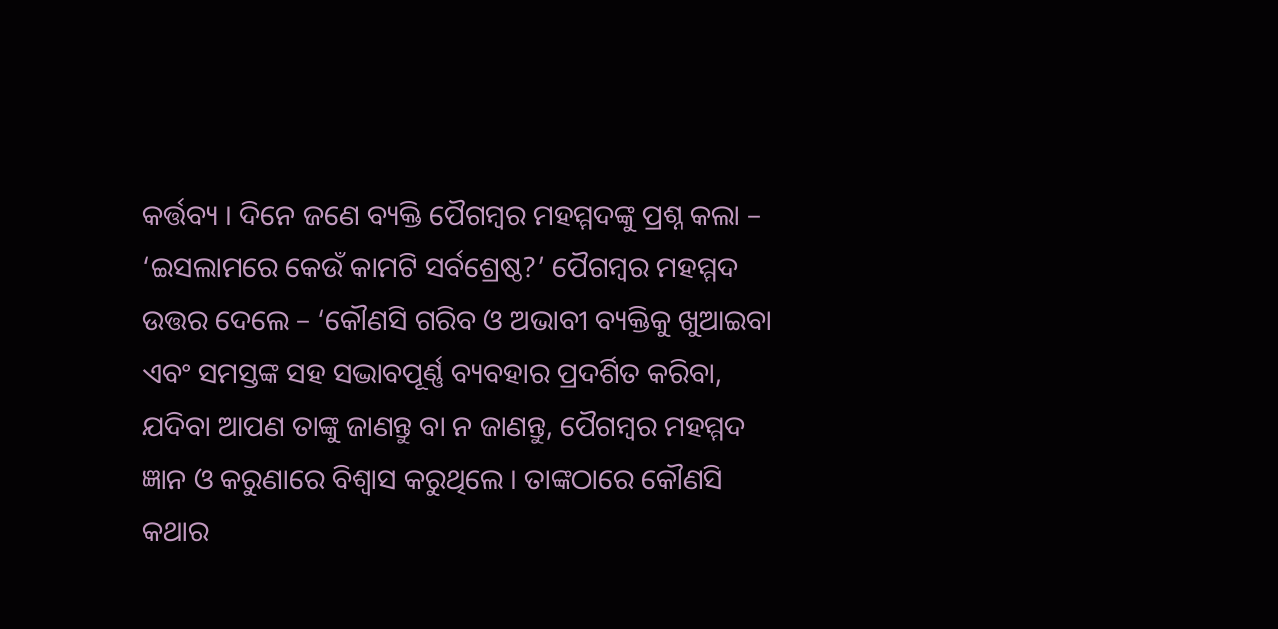କର୍ତ୍ତବ୍ୟ । ଦିନେ ଜଣେ ବ୍ୟକ୍ତି ପୈଗମ୍ବର ମହମ୍ମଦଙ୍କୁ ପ୍ରଶ୍ନ କଲା – ‘ଇସଲାମରେ କେଉଁ କାମଟି ସର୍ବଶ୍ରେଷ୍ଠ?’ ପୈଗମ୍ବର ମହମ୍ମଦ ଉତ୍ତର ଦେଲେ – ‘କୌଣସି ଗରିବ ଓ ଅଭାବୀ ବ୍ୟକ୍ତିକୁ ଖୁଆଇବା ଏବଂ ସମସ୍ତଙ୍କ ସହ ସଦ୍ଭାବପୂର୍ଣ୍ଣ ବ୍ୟବହାର ପ୍ରଦର୍ଶିତ କରିବା, ଯଦିବା ଆପଣ ତାଙ୍କୁ ଜାଣନ୍ତୁ ବା ନ ଜାଣନ୍ତୁ, ପୈଗମ୍ବର ମହମ୍ମଦ ଜ୍ଞାନ ଓ କରୁଣାରେ ବିଶ୍ୱାସ କରୁଥିଲେ । ତାଙ୍କଠାରେ କୌଣସି କଥାର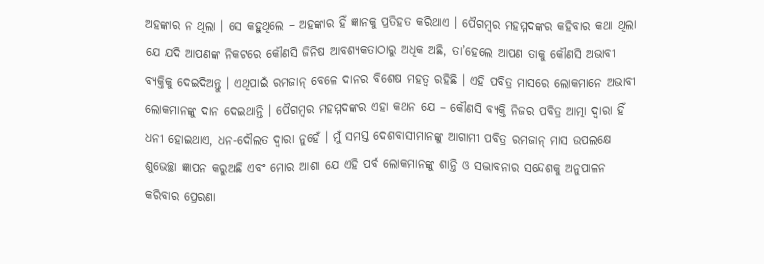ଅହଙ୍କାର ନ ଥିଲା । ସେ କହୁଥିଲେ – ଅହଙ୍କାର ହିଁ ଜ୍ଞାନକୁ ପ୍ରତିହତ କରିଥାଏ । ପୈଗମ୍ବର ମହମ୍ମଦଙ୍କର କହିବାର କଥା ଥିଲା ଯେ ଯଦି ଆପଣଙ୍କ ନିକଟରେ କୌଣସି ଜିନିଷ ଆବଶ୍ୟକତାଠାରୁ ଅଧିକ ଅଛି, ତା’ହେଲେ ଆପଣ ତାକୁ କୌଣସି ଅଭାବୀ ବ୍ୟକ୍ତିକୁ ଦେଇଦିଅନ୍ତୁ । ଏଥିପାଇଁ ରମଜାନ୍ ବେଳେ ଦାନର ବିଶେଷ ମହତ୍ୱ ରହିଛି । ଏହି ପବିତ୍ର ମାସରେ ଲୋକମାନେ ଅଭାବୀ ଲୋକମାନଙ୍କୁ ଦାନ ଦେଇଥାନ୍ତି । ପୈଗମ୍ବର ମହମ୍ମଦଙ୍କର ଏହା କଥନ ଯେ – କୌଣସି ବ୍ୟକ୍ତି ନିଜର ପବିତ୍ର ଆତ୍ମା ଦ୍ୱାରା ହିଁ ଧନୀ ହୋଇଥାଏ, ଧନ-ଦୌଲତ ଦ୍ୱାରା ନୁହେଁ । ମୁଁ ସମସ୍ତ ଦେଶବାସୀମାନଙ୍କୁ ଆଗାମୀ ପବିତ୍ର ରମଜାନ୍ ମାସ ଉପଲକ୍ଷେ ଶୁଭେଚ୍ଛା ଜ୍ଞାପନ କରୁଅଛି ଏବଂ ମୋର ଆଶା ଯେ ଏହି ପର୍ବ ଲୋକମାନଙ୍କୁ ଶାନ୍ତି ଓ ସଦ୍ଭାବନାର ସନ୍ଦେଶକୁ ଅନୁପାଳନ କରିବାର ପ୍ରେରଣା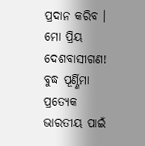ପ୍ରଦାନ କରିବ ।
ମୋ ପ୍ରିୟ ଦେଶବାସୀଗଣ! ବୁଦ୍ଧ ପୂର୍ଣ୍ଣିମା ପ୍ରତ୍ୟେକ ଭାରତୀୟ ପାଇଁ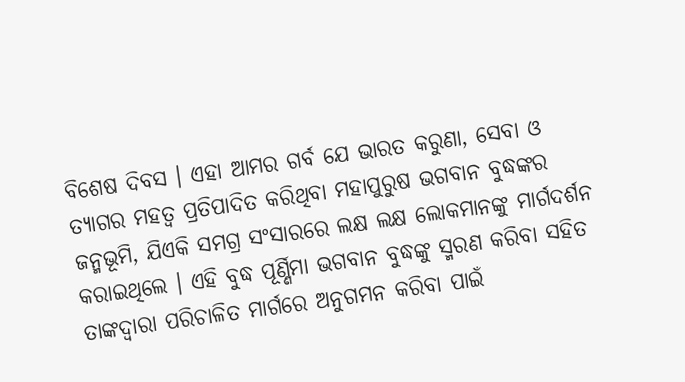ବିଶେଷ ଦିବସ । ଏହା ଆମର ଗର୍ବ ଯେ ଭାରତ କରୁଣା, ସେବା ଓ ତ୍ୟାଗର ମହତ୍ୱ ପ୍ରତିପାଦିତ କରିଥିବା ମହାପୁରୁଷ ଭଗବାନ ବୁଦ୍ଧଙ୍କର ଜନ୍ମଭୂମି, ଯିଏକି ସମଗ୍ର ସଂସାରରେ ଲକ୍ଷ ଲକ୍ଷ ଲୋକମାନଙ୍କୁ ମାର୍ଗଦର୍ଶନ କରାଇଥିଲେ । ଏହି ବୁଦ୍ଧ ପୂର୍ଣ୍ଣିମା ଭଗବାନ ବୁଦ୍ଧଙ୍କୁ ସ୍ମରଣ କରିବା ସହିତ ତାଙ୍କଦ୍ୱାରା ପରିଚାଳିତ ମାର୍ଗରେ ଅନୁଗମନ କରିବା ପାଇଁ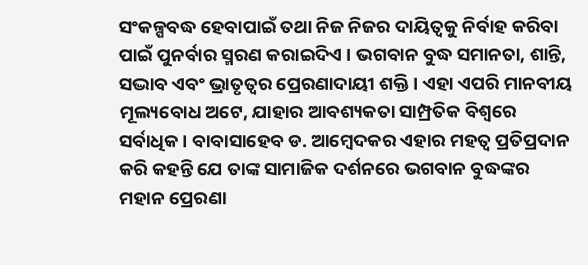ସଂକଳ୍ପବଦ୍ଧ ହେବାପାଇଁ ତଥା ନିଜ ନିଜର ଦାୟିତ୍ୱକୁ ନିର୍ବାହ କରିବା ପାଇଁ ପୁନର୍ବାର ସ୍ମରଣ କରାଇଦିଏ । ଭଗବାନ ବୁଦ୍ଧ ସମାନତା, ଶାନ୍ତି, ସଦ୍ଭାବ ଏବଂ ଭ୍ରାତୃତ୍ୱର ପ୍ରେରଣାଦାୟୀ ଶକ୍ତି । ଏହା ଏପରି ମାନବୀୟ ମୂଲ୍ୟବୋଧ ଅଟେ, ଯାହାର ଆବଶ୍ୟକତା ସାମ୍ପ୍ରତିକ ବିଶ୍ୱରେ ସର୍ବାଧିକ । ବାବାସାହେବ ଡ. ଆମ୍ବେଦକର ଏହାର ମହତ୍ୱ ପ୍ରତିପ୍ରଦାନ କରି କହନ୍ତି ଯେ ତାଙ୍କ ସାମାଜିକ ଦର୍ଶନରେ ଭଗବାନ ବୁଦ୍ଧଙ୍କର ମହାନ ପ୍ରେରଣା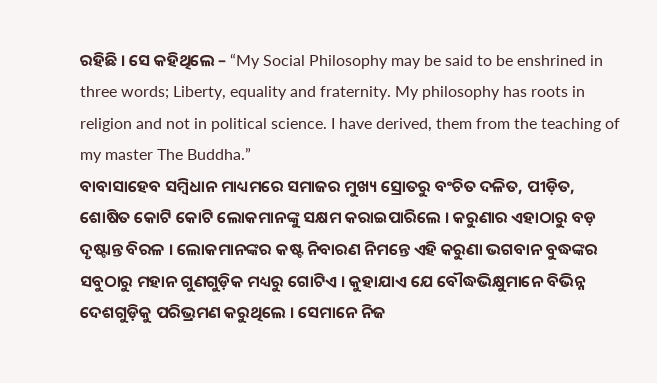ରହିଛି । ସେ କହିଥିଲେ – “My Social Philosophy may be said to be enshrined in three words; Liberty, equality and fraternity. My philosophy has roots in religion and not in political science. I have derived, them from the teaching of my master The Buddha.”
ବାବାସାହେବ ସମ୍ବିଧାନ ମାଧ୍ୟମରେ ସମାଜର ମୁଖ୍ୟ ସ୍ରୋତରୁ ବଂଚିତ ଦଳିତ, ପୀଡ଼ିତ, ଶୋଷିତ କୋଟି କୋଟି ଲୋକମାନଙ୍କୁ ସକ୍ଷମ କରାଇପାରିଲେ । କରୁଣାର ଏହାଠାରୁ ବଡ଼ ଦୃଷ୍ଟାନ୍ତ ବିରଳ । ଲୋକମାନଙ୍କର କଷ୍ଟ ନିବାରଣ ନିମନ୍ତେ ଏହି କରୁଣା ଭଗବାନ ବୁଦ୍ଧଙ୍କର ସବୁଠାରୁ ମହାନ ଗୁଣଗୁଡ଼ିକ ମଧ୍ୟରୁ ଗୋଟିଏ । କୁହାଯାଏ ଯେ ବୌଦ୍ଧଭିକ୍ଷୁମାନେ ବିଭିନ୍ନ ଦେଶଗୁଡ଼ିକୁ ପରିଭ୍ରମଣ କରୁଥିଲେ । ସେମାନେ ନିଜ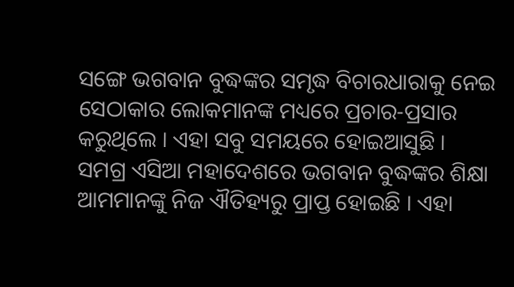ସଙ୍ଗେ ଭଗବାନ ବୁଦ୍ଧଙ୍କର ସମୃଦ୍ଧ ବିଚାରଧାରାକୁ ନେଇ ସେଠାକାର ଲୋକମାନଙ୍କ ମଧ୍ୟରେ ପ୍ରଚାର-ପ୍ରସାର କରୁଥିଲେ । ଏହା ସବୁ ସମୟରେ ହୋଇଆସୁଛି । ସମଗ୍ର ଏସିଆ ମହାଦେଶରେ ଭଗବାନ ବୁଦ୍ଧଙ୍କର ଶିକ୍ଷା ଆମମାନଙ୍କୁ ନିଜ ଐତିହ୍ୟରୁ ପ୍ରାପ୍ତ ହୋଇଛି । ଏହା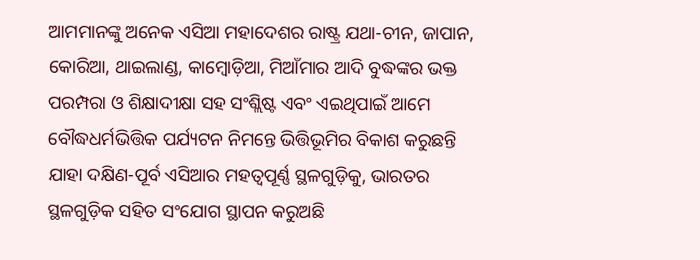ଆମମାନଙ୍କୁ ଅନେକ ଏସିଆ ମହାଦେଶର ରାଷ୍ଟ୍ର ଯଥା-ଚୀନ, ଜାପାନ, କୋରିଆ, ଥାଇଲାଣ୍ଡ, କାମ୍ବୋଡ଼ିଆ, ମିଆଁମାର ଆଦି ବୁଦ୍ଧଙ୍କର ଭକ୍ତ ପରମ୍ପରା ଓ ଶିକ୍ଷାଦୀକ୍ଷା ସହ ସଂଶ୍ଲିଷ୍ଟ ଏବଂ ଏଇଥିପାଇଁ ଆମେ ବୌଦ୍ଧଧର୍ମଭିତ୍ତିକ ପର୍ଯ୍ୟଟନ ନିମନ୍ତେ ଭିତ୍ତିଭୂମିର ବିକାଶ କରୁଛନ୍ତି ଯାହା ଦକ୍ଷିଣ-ପୂର୍ବ ଏସିଆର ମହତ୍ୱପୂର୍ଣ୍ଣ ସ୍ଥଳଗୁଡ଼ିକୁ, ଭାରତର ସ୍ଥଳଗୁଡ଼ିକ ସହିତ ସଂଯୋଗ ସ୍ଥାପନ କରୁଅଛି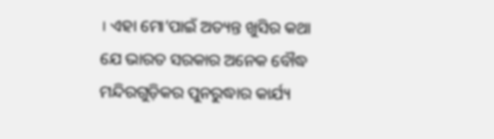। ଏହା ମୋ’ପାଇଁ ଅତ୍ୟନ୍ତ ଖୁସିର କଥା ଯେ ଭାରତ ସରକାର ଅନେକ ବୌଦ୍ଧ ମନ୍ଦିରଗୁଡ଼ିକର ପୁନରୁଦ୍ଧାର କାର୍ଯ୍ୟ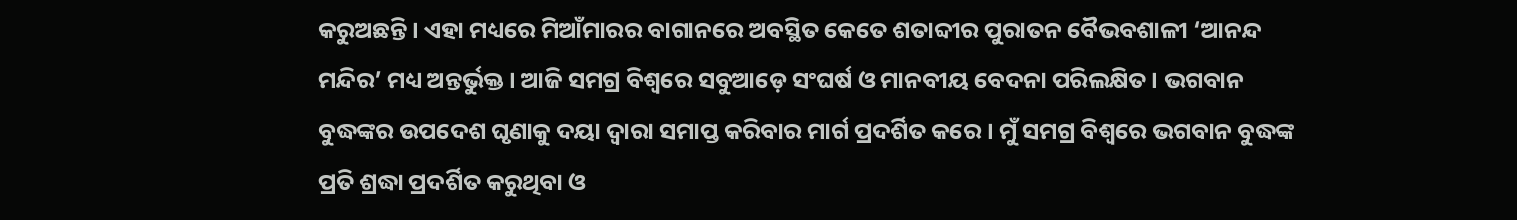କରୁଅଛନ୍ତି । ଏହା ମଧ୍ୟରେ ମିଆଁମାରର ବାଗାନରେ ଅବସ୍ଥିତ କେତେ ଶତାବ୍ଦୀର ପୁରାତନ ବୈଭବଶାଳୀ ‘ଆନନ୍ଦ ମନ୍ଦିର’ ମଧ୍ୟ ଅନ୍ତର୍ଭୁକ୍ତ । ଆଜି ସମଗ୍ର ବିଶ୍ୱରେ ସବୁଆଡ଼େ ସଂଘର୍ଷ ଓ ମାନବୀୟ ବେଦନା ପରିଲକ୍ଷିତ । ଭଗବାନ ବୁଦ୍ଧଙ୍କର ଉପଦେଶ ଘୃଣାକୁ ଦୟା ଦ୍ୱାରା ସମାପ୍ତ କରିବାର ମାର୍ଗ ପ୍ରଦର୍ଶିତ କରେ । ମୁଁ ସମଗ୍ର ବିଶ୍ୱରେ ଭଗବାନ ବୁଦ୍ଧଙ୍କ ପ୍ରତି ଶ୍ରଦ୍ଧା ପ୍ରଦର୍ଶିତ କରୁଥିବା ଓ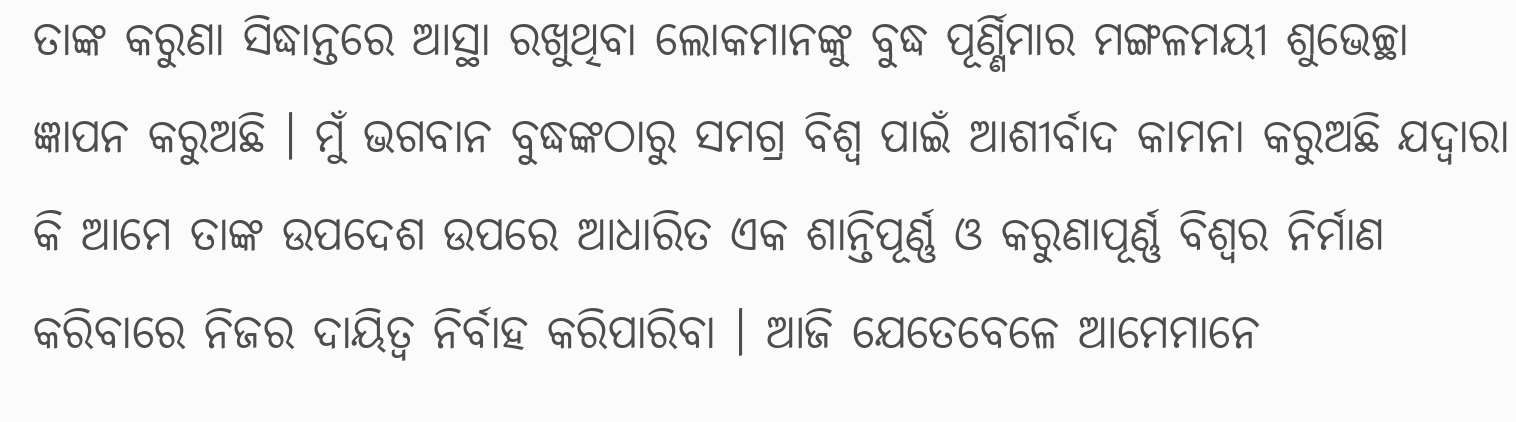ତାଙ୍କ କରୁଣା ସିଦ୍ଧାନ୍ତରେ ଆସ୍ଥା ରଖୁଥିବା ଲୋକମାନଙ୍କୁ ବୁଦ୍ଧ ପୂର୍ଣ୍ଣିମାର ମଙ୍ଗଳମୟୀ ଶୁଭେଚ୍ଛା ଜ୍ଞାପନ କରୁଅଛି । ମୁଁ ଭଗବାନ ବୁଦ୍ଧଙ୍କଠାରୁ ସମଗ୍ର ବିଶ୍ୱ ପାଇଁ ଆଶୀର୍ବାଦ କାମନା କରୁଅଛି ଯଦ୍ୱାରା କି ଆମେ ତାଙ୍କ ଉପଦେଶ ଉପରେ ଆଧାରିତ ଏକ ଶାନ୍ତିପୂର୍ଣ୍ଣ ଓ କରୁଣାପୂର୍ଣ୍ଣ ବିଶ୍ୱର ନିର୍ମାଣ କରିବାରେ ନିଜର ଦାୟିତ୍ୱ ନିର୍ବାହ କରିପାରିବା । ଆଜି ଯେତେବେଳେ ଆମେମାନେ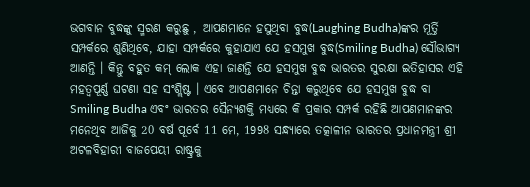ଭଗବାନ ବୁଦ୍ଧଙ୍କୁ ସ୍ମରଣ କରୁଛୁ , ଆପଣମାନେ ହସୁଥିବା ବୁଦ୍ଧ(Laughing Budha)ଙ୍କର ମୂର୍ତ୍ତି ସମ୍ପର୍କରେ ଶୁଣିଥିବେ, ଯାହା ସମ୍ପର୍କରେ କୁହାଯାଏ ଯେ ହସମୁଖ ବୁଦ୍ଧ(Smiling Budha) ସୌଭାଗ୍ୟ ଆଣନ୍ତି । କିନ୍ତୁ ବହୁତ କମ୍ ଲୋକ ଏହା ଜାଣନ୍ତି ଯେ ହସମୁଖ ବୁଦ୍ଧ ଭାରତର ସୁରକ୍ଷା ଇତିହାସର ଏହି ମହତ୍ୱପୂର୍ଣ୍ଣ ଘଟଣା ସହ ସଂଶ୍ଲିଷ୍ଟ । ଏବେ ଆପଣମାନେ ଚିନ୍ତା କରୁଥିବେ ଯେ ହସମୁଖ ବୁଦ୍ଧ ବା Smiling Budha ଏବଂ ଭାରତର ସୈନ୍ୟଶକ୍ତି ମଧ୍ୟରେ କି ପ୍ରକାର ସମ୍ପର୍କ ରହିଛି ଆପଣମାନଙ୍କର ମନେଥିବ ଆଜିକୁ 20 ବର୍ଷ ପୂର୍ବେ 11 ମେ, 1998 ସନ୍ଧ୍ୟାରେ ତତ୍କାଳୀନ ଭାରତର ପ୍ରଧାନମନ୍ତ୍ରୀ ଶ୍ରୀ ଅଟଳବିହାରୀ ବାଜପେୟୀ ରାଷ୍ଟ୍ରକୁ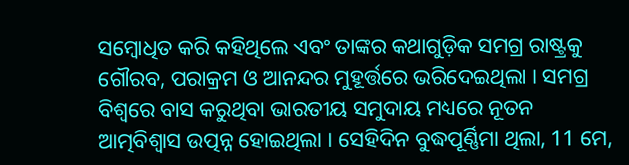ସମ୍ବୋଧିତ କରି କହିଥିଲେ ଏବଂ ତାଙ୍କର କଥାଗୁଡ଼ିକ ସମଗ୍ର ରାଷ୍ଟ୍ରକୁ ଗୌରବ, ପରାକ୍ରମ ଓ ଆନନ୍ଦର ମୁହୂର୍ତ୍ତରେ ଭରିଦେଇଥିଲା । ସମଗ୍ର ବିଶ୍ୱରେ ବାସ କରୁଥିବା ଭାରତୀୟ ସମୁଦାୟ ମଧ୍ୟରେ ନୂତନ ଆତ୍ମବିଶ୍ୱାସ ଉତ୍ପନ୍ନ ହୋଇଥିଲା । ସେହିଦିନ ବୁଦ୍ଧପୂର୍ଣ୍ଣିମା ଥିଲା, 11 ମେ,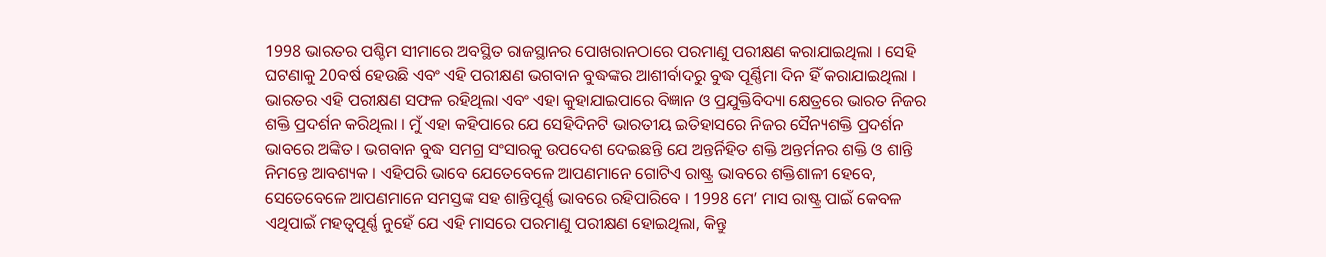1998 ଭାରତର ପଶ୍ଚିମ ସୀମାରେ ଅବସ୍ଥିତ ରାଜସ୍ଥାନର ପୋଖରାନଠାରେ ପରମାଣୁ ପରୀକ୍ଷଣ କରାଯାଇଥିଲା । ସେହି ଘଟଣାକୁ 20ବର୍ଷ ହେଉଛି ଏବଂ ଏହି ପରୀକ୍ଷଣ ଭଗବାନ ବୁଦ୍ଧଙ୍କର ଆଶୀର୍ବାଦରୁ ବୁଦ୍ଧ ପୂର୍ଣ୍ଣିମା ଦିନ ହିଁ କରାଯାଇଥିଲା । ଭାରତର ଏହି ପରୀକ୍ଷଣ ସଫଳ ରହିଥିଲା ଏବଂ ଏହା କୁହାଯାଇପାରେ ବିଜ୍ଞାନ ଓ ପ୍ରଯୁକ୍ତିବିଦ୍ୟା କ୍ଷେତ୍ରରେ ଭାରତ ନିଜର ଶକ୍ତି ପ୍ରଦର୍ଶନ କରିଥିଲା । ମୁଁ ଏହା କହିପାରେ ଯେ ସେହିଦିନଟି ଭାରତୀୟ ଇତିହାସରେ ନିଜର ସୈନ୍ୟଶକ୍ତି ପ୍ରଦର୍ଶନ ଭାବରେ ଅଙ୍କିତ । ଭଗବାନ ବୁଦ୍ଧ ସମଗ୍ର ସଂସାରକୁ ଉପଦେଶ ଦେଇଛନ୍ତି ଯେ ଅନ୍ତର୍ନିହିତ ଶକ୍ତି ଅନ୍ତର୍ମନର ଶକ୍ତି ଓ ଶାନ୍ତି ନିମନ୍ତେ ଆବଶ୍ୟକ । ଏହିପରି ଭାବେ ଯେତେବେଳେ ଆପଣମାନେ ଗୋଟିଏ ରାଷ୍ଟ୍ର ଭାବରେ ଶକ୍ତିଶାଳୀ ହେବେ, ସେତେବେଳେ ଆପଣମାନେ ସମସ୍ତଙ୍କ ସହ ଶାନ୍ତିପୂର୍ଣ୍ଣ ଭାବରେ ରହିପାରିବେ । 1998 ମେ’ ମାସ ରାଷ୍ଟ୍ର ପାଇଁ କେବଳ ଏଥିପାଇଁ ମହତ୍ୱପୂର୍ଣ୍ଣ ନୁହେଁ ଯେ ଏହି ମାସରେ ପରମାଣୁ ପରୀକ୍ଷଣ ହୋଇଥିଲା, କିନ୍ତୁ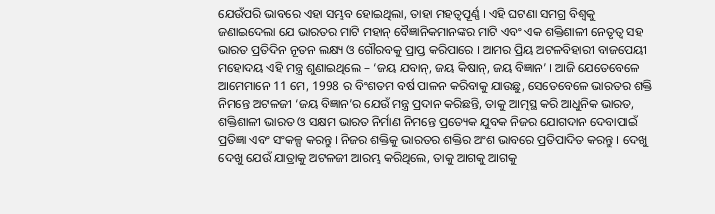ଯେଉଁପରି ଭାବରେ ଏହା ସମ୍ଭବ ହୋଇଥିଲା, ତାହା ମହତ୍ୱପୂର୍ଣ୍ଣ । ଏହି ଘଟଣା ସମଗ୍ର ବିଶ୍ୱକୁ ଜଣାଇଦେଲା ଯେ ଭାରତର ମାଟି ମହାନ୍ ବୈଜ୍ଞାନିକମାନଙ୍କର ମାଟି ଏବଂ ଏକ ଶକ୍ତିଶାଳୀ ନେତୃତ୍ୱ ସହ ଭାରତ ପ୍ରତିଦିନ ନୂତନ ଲକ୍ଷ୍ୟ ଓ ଗୌରବକୁ ପ୍ରାପ୍ତ କରିପାରେ । ଆମର ପ୍ରିୟ ଅଟଳବିହାରୀ ବାଜପେୟୀ ମହୋଦୟ ଏହି ମନ୍ତ୍ର ଶୁଣାଇଥିଲେ – ‘ଜୟ ଯବାନ୍, ଜୟ କିଷାନ୍, ଜୟ ବିଜ୍ଞାନ’ । ଆଜି ଯେତେବେଳେ ଆମେମାନେ 11 ମେ, 1998 ର ବିଂଶତମ ବର୍ଷ ପାଳନ କରିବାକୁ ଯାଉଛୁ, ସେତେବେଳେ ଭାରତର ଶକ୍ତି ନିମନ୍ତେ ଅଟଳଜୀ ‘ଜୟ ବିଜ୍ଞାନ’ର ଯେଉଁ ମନ୍ତ୍ର ପ୍ରଦାନ କରିଛନ୍ତି, ତାକୁ ଆତ୍ମସ୍ଥ କରି ଆଧୁନିକ ଭାରତ, ଶକ୍ତିଶାଳୀ ଭାରତ ଓ ସକ୍ଷମ ଭାରତ ନିର୍ମାଣ ନିମନ୍ତେ ପ୍ରତ୍ୟେକ ଯୁବକ ନିଜର ଯୋଗଦାନ ଦେବାପାଇଁ ପ୍ରତିଜ୍ଞା ଏବଂ ସଂକଳ୍ପ କରନ୍ତୁ । ନିଜର ଶକ୍ତିକୁ ଭାରତର ଶକ୍ତିର ଅଂଶ ଭାବରେ ପ୍ରତିପାଦିତ କରନ୍ତୁ । ଦେଖୁ ଦେଖୁ ଯେଉଁ ଯାତ୍ରାକୁ ଅଟଳଜୀ ଆରମ୍ଭ କରିଥିଲେ, ତାକୁ ଆଗକୁ ଆଗକୁ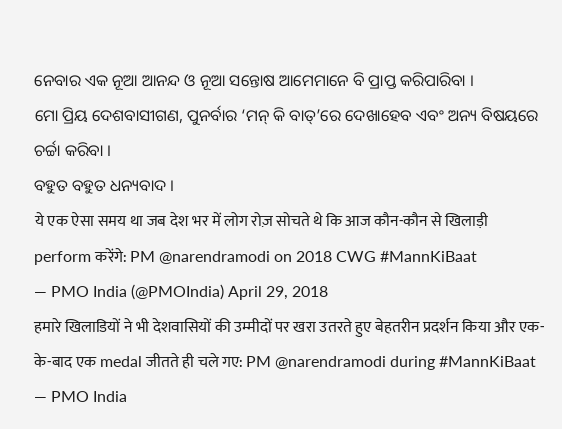ନେବାର ଏକ ନୂଆ ଆନନ୍ଦ ଓ ନୂଆ ସନ୍ତୋଷ ଆମେମାନେ ବି ପ୍ରାପ୍ତ କରିପାରିବା ।
ମୋ ପ୍ରିୟ ଦେଶବାସୀଗଣ, ପୁନର୍ବାର ‘ମନ୍ କି ବାତ୍’ରେ ଦେଖାହେବ ଏବଂ ଅନ୍ୟ ବିଷୟରେ ଚର୍ଚ୍ଚା କରିବା ।
ବହୁତ ବହୁତ ଧନ୍ୟବାଦ ।
ये एक ऐसा समय था जब देश भर में लोग रोज़ सोचते थे कि आज कौन-कौन से खिलाड़ी perform करेंगे: PM @narendramodi on 2018 CWG #MannKiBaat
— PMO India (@PMOIndia) April 29, 2018
हमारे खिलाडियों ने भी देशवासियों की उम्मीदों पर खरा उतरते हुए बेहतरीन प्रदर्शन किया और एक-के-बाद एक medal जीतते ही चले गए: PM @narendramodi during #MannKiBaat
— PMO India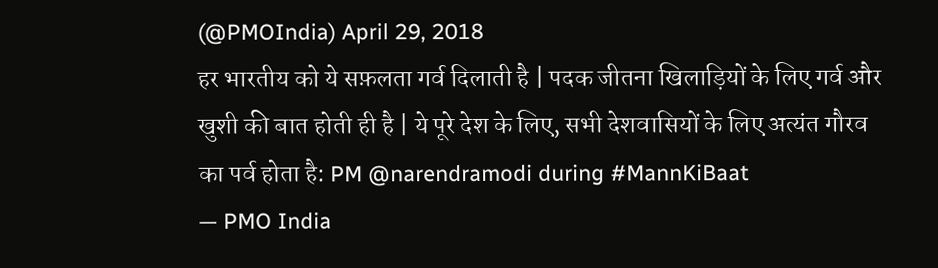(@PMOIndia) April 29, 2018
हर भारतीय को ये सफ़लता गर्व दिलाती है | पदक जीतना खिलाड़ियों के लिए गर्व और खुशी की बात होती ही है | ये पूरे देश के लिए, सभी देशवासियों के लिए अत्यंत गौरव का पर्व होता है: PM @narendramodi during #MannKiBaat
— PMO India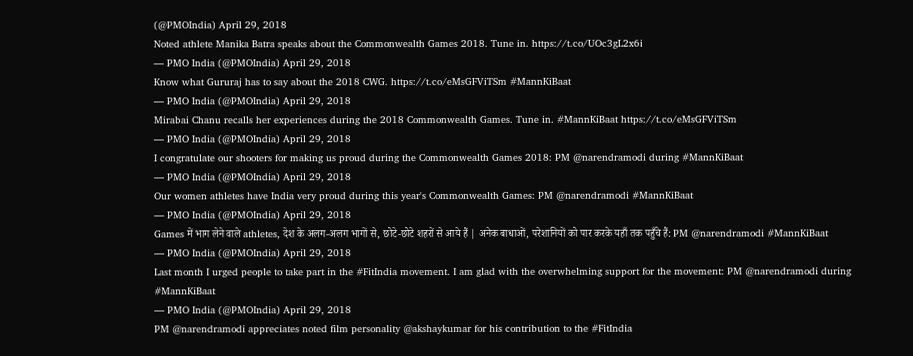(@PMOIndia) April 29, 2018
Noted athlete Manika Batra speaks about the Commonwealth Games 2018. Tune in. https://t.co/UOc3gL2x6i
— PMO India (@PMOIndia) April 29, 2018
Know what Gururaj has to say about the 2018 CWG. https://t.co/eMsGFViTSm #MannKiBaat
— PMO India (@PMOIndia) April 29, 2018
Mirabai Chanu recalls her experiences during the 2018 Commonwealth Games. Tune in. #MannKiBaat https://t.co/eMsGFViTSm
— PMO India (@PMOIndia) April 29, 2018
I congratulate our shooters for making us proud during the Commonwealth Games 2018: PM @narendramodi during #MannKiBaat
— PMO India (@PMOIndia) April 29, 2018
Our women athletes have India very proud during this year's Commonwealth Games: PM @narendramodi #MannKiBaat
— PMO India (@PMOIndia) April 29, 2018
Games में भाग लेने वाले athletes, देश के अलग-अलग भागों से, छोटे-छोटे शहरों से आये हैं | अनेक बाधाओं, परेशानियों को पार करके यहाँ तक पहुँचे हैं: PM @narendramodi #MannKiBaat
— PMO India (@PMOIndia) April 29, 2018
Last month I urged people to take part in the #FitIndia movement. I am glad with the overwhelming support for the movement: PM @narendramodi during #MannKiBaat
— PMO India (@PMOIndia) April 29, 2018
PM @narendramodi appreciates noted film personality @akshaykumar for his contribution to the #FitIndia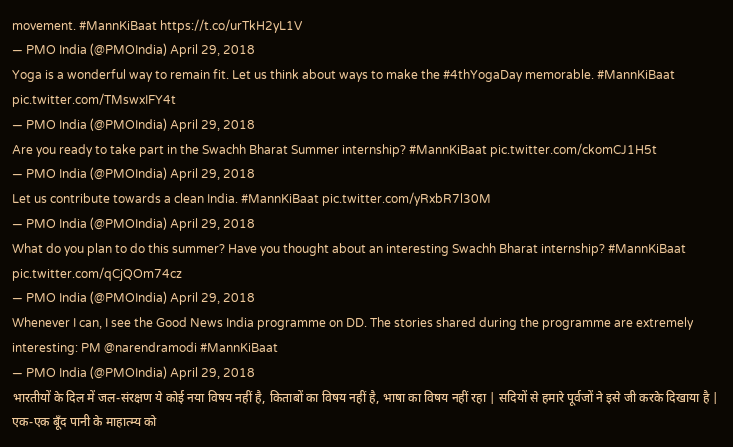movement. #MannKiBaat https://t.co/urTkH2yL1V
— PMO India (@PMOIndia) April 29, 2018
Yoga is a wonderful way to remain fit. Let us think about ways to make the #4thYogaDay memorable. #MannKiBaat pic.twitter.com/TMswxIFY4t
— PMO India (@PMOIndia) April 29, 2018
Are you ready to take part in the Swachh Bharat Summer internship? #MannKiBaat pic.twitter.com/ckomCJ1H5t
— PMO India (@PMOIndia) April 29, 2018
Let us contribute towards a clean India. #MannKiBaat pic.twitter.com/yRxbR7l30M
— PMO India (@PMOIndia) April 29, 2018
What do you plan to do this summer? Have you thought about an interesting Swachh Bharat internship? #MannKiBaat pic.twitter.com/qCjQOm74cz
— PMO India (@PMOIndia) April 29, 2018
Whenever I can, I see the Good News India programme on DD. The stories shared during the programme are extremely interesting: PM @narendramodi #MannKiBaat
— PMO India (@PMOIndia) April 29, 2018
भारतीयों के दिल में जल-संरक्षण ये कोई नया विषय नहीं है, किताबों का विषय नहीं है, भाषा का विषय नहीं रहा | सदियों से हमारे पूर्वजों ने इसे जी करके दिखाया है | एक-एक बूँद पानी के माहात्म्य को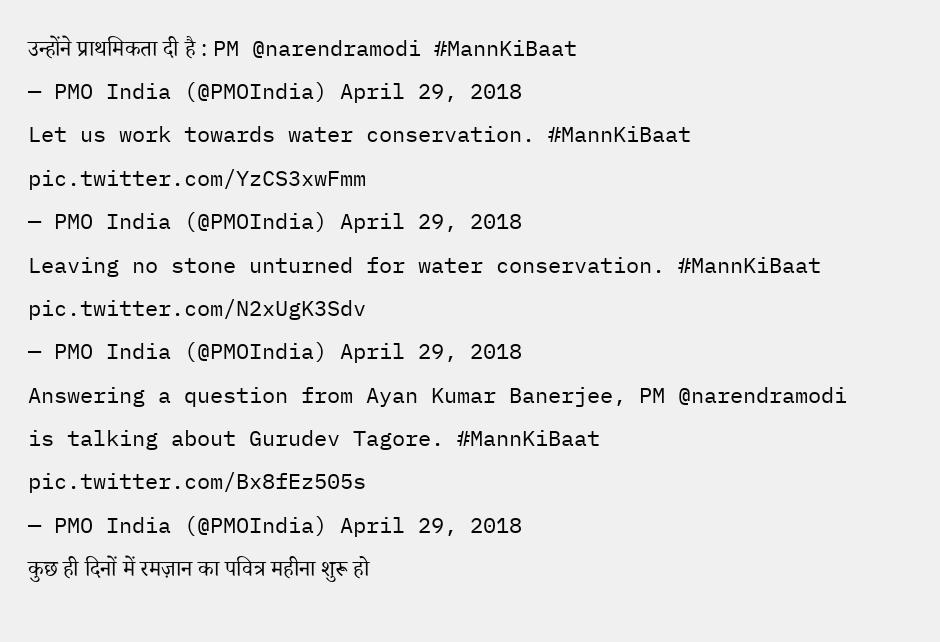उन्होंने प्राथमिकता दी है : PM @narendramodi #MannKiBaat
— PMO India (@PMOIndia) April 29, 2018
Let us work towards water conservation. #MannKiBaat pic.twitter.com/YzCS3xwFmm
— PMO India (@PMOIndia) April 29, 2018
Leaving no stone unturned for water conservation. #MannKiBaat pic.twitter.com/N2xUgK3Sdv
— PMO India (@PMOIndia) April 29, 2018
Answering a question from Ayan Kumar Banerjee, PM @narendramodi is talking about Gurudev Tagore. #MannKiBaat pic.twitter.com/Bx8fEz505s
— PMO India (@PMOIndia) April 29, 2018
कुछ ही दिनों में रमज़ान का पवित्र महीना शुरू हो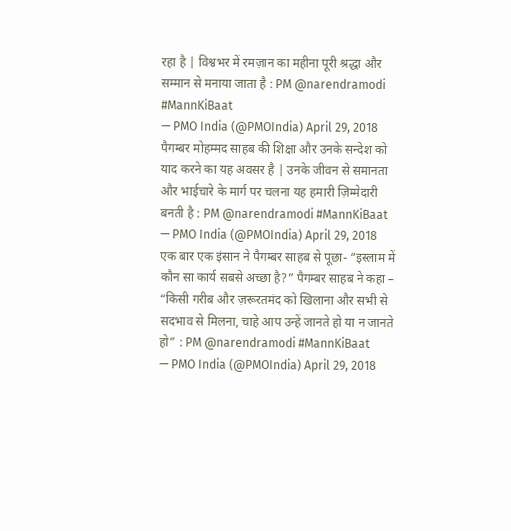रहा है | विश्वभर में रमज़ान का महीना पूरी श्रद्धा और सम्मान से मनाया जाता है : PM @narendramodi #MannKiBaat
— PMO India (@PMOIndia) April 29, 2018
पैगम्बर मोहम्मद साहब की शिक्षा और उनके सन्देश को याद करने का यह अवसर है | उनके जीवन से समानता और भाईचारे के मार्ग पर चलना यह हमारी ज़िम्मेदारी बनती है : PM @narendramodi #MannKiBaat
— PMO India (@PMOIndia) April 29, 2018
एक बार एक इंसान ने पैगम्बर साहब से पूछा- “इस्लाम में कौन सा कार्य सबसे अच्छा है?” पैगम्बर साहब ने कहा – “किसी गरीब और ज़रूरतमंद को खिलाना और सभी से सदभाव से मिलना, चाहे आप उन्हें जानते हो या न जानते हो” : PM @narendramodi #MannKiBaat
— PMO India (@PMOIndia) April 29, 2018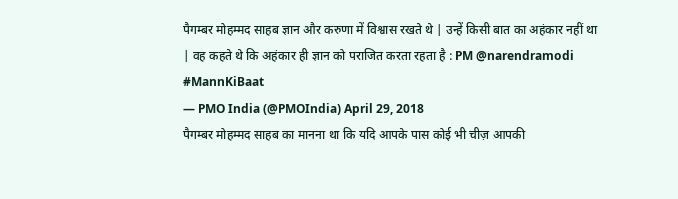पैगम्बर मोहम्मद साहब ज्ञान और करुणा में विश्वास रखते थे | उन्हें किसी बात का अहंकार नहीं था | वह कहते थे कि अहंकार ही ज्ञान को पराजित करता रहता है : PM @narendramodi #MannKiBaat
— PMO India (@PMOIndia) April 29, 2018
पैगम्बर मोहम्मद साहब का मानना था कि यदि आपके पास कोई भी चीज़ आपकी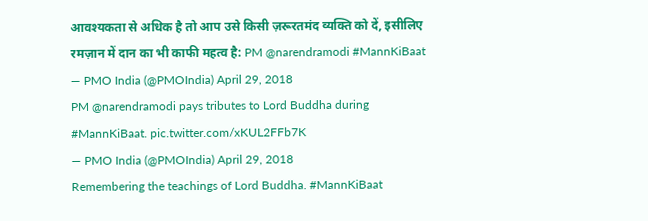आवश्यकता से अधिक है तो आप उसे किसी ज़रूरतमंद व्यक्ति को दें, इसीलिए रमज़ान में दान का भी काफी महत्व है: PM @narendramodi #MannKiBaat
— PMO India (@PMOIndia) April 29, 2018
PM @narendramodi pays tributes to Lord Buddha during #MannKiBaat. pic.twitter.com/xKUL2FFb7K
— PMO India (@PMOIndia) April 29, 2018
Remembering the teachings of Lord Buddha. #MannKiBaat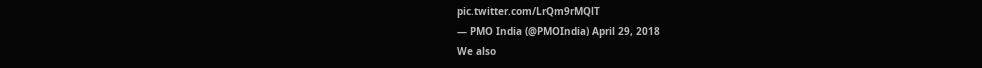pic.twitter.com/LrQm9rMQlT
— PMO India (@PMOIndia) April 29, 2018
We also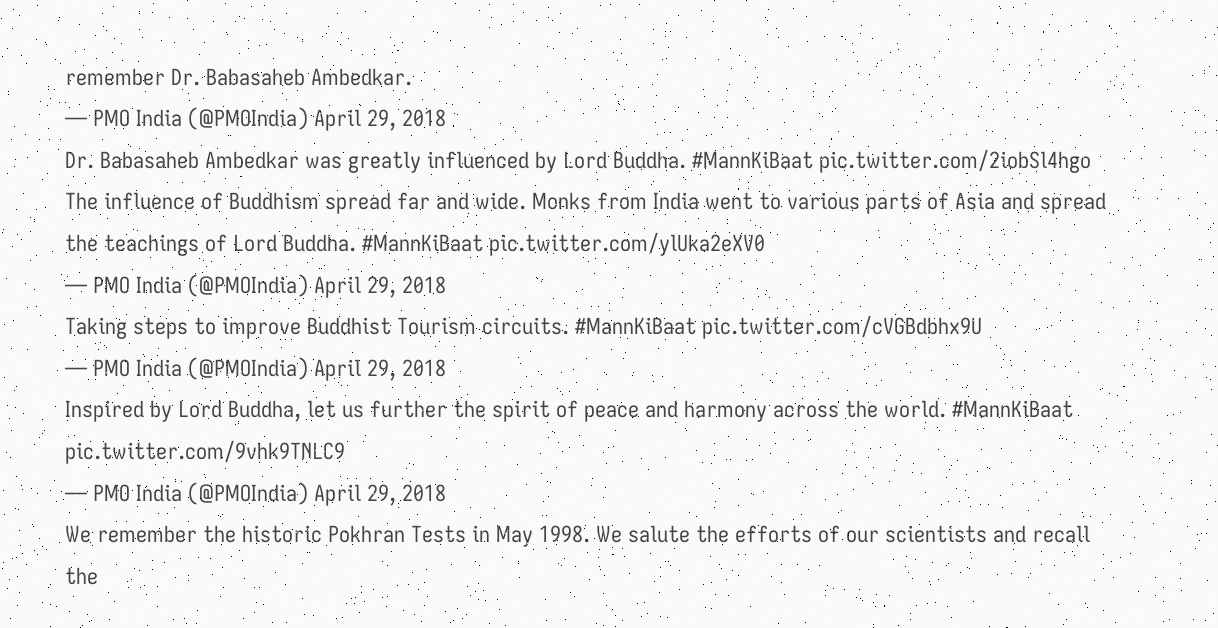remember Dr. Babasaheb Ambedkar.
— PMO India (@PMOIndia) April 29, 2018
Dr. Babasaheb Ambedkar was greatly influenced by Lord Buddha. #MannKiBaat pic.twitter.com/2iobSl4hgo
The influence of Buddhism spread far and wide. Monks from India went to various parts of Asia and spread the teachings of Lord Buddha. #MannKiBaat pic.twitter.com/ylUka2eXV0
— PMO India (@PMOIndia) April 29, 2018
Taking steps to improve Buddhist Tourism circuits. #MannKiBaat pic.twitter.com/cVGBdbhx9U
— PMO India (@PMOIndia) April 29, 2018
Inspired by Lord Buddha, let us further the spirit of peace and harmony across the world. #MannKiBaat pic.twitter.com/9vhk9TNLC9
— PMO India (@PMOIndia) April 29, 2018
We remember the historic Pokhran Tests in May 1998. We salute the efforts of our scientists and recall the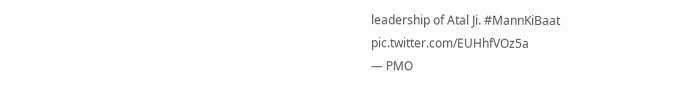leadership of Atal Ji. #MannKiBaat pic.twitter.com/EUHhfVOz5a
— PMO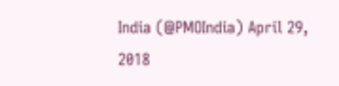India (@PMOIndia) April 29, 2018